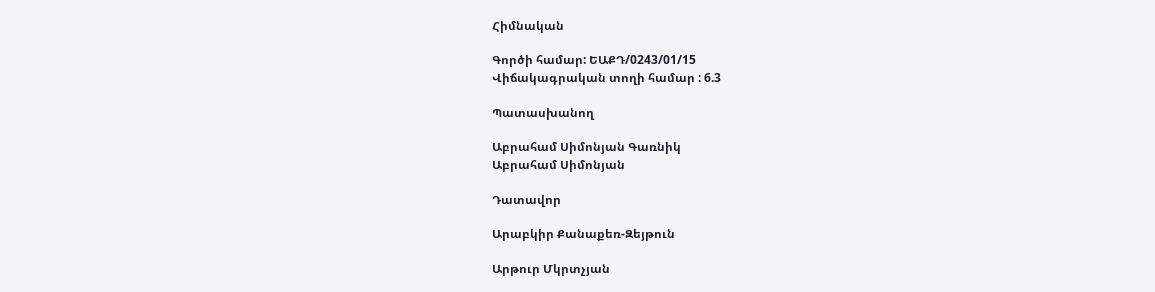Հիմնական

Գործի համար: ԵԱՔԴ/0243/01/15
Վիճակագրական տողի համար : 6.3

Պատասխանող

Աբրահամ Սիմոնյան Գառնիկ
Աբրահամ Սիմոնյան

Դատավոր

Արաբկիր Քանաքեռ-Զեյթուն

Արթուր Մկրտչյան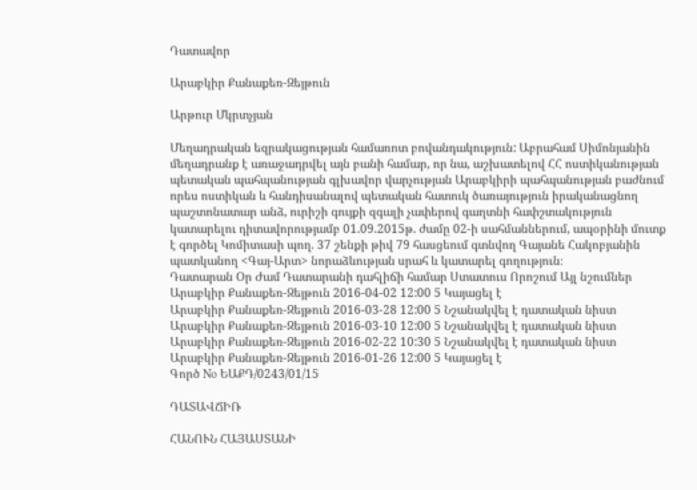Դատավոր

Արաբկիր Քանաքեռ-Զեյթուն

Արթուր Մկրտչյան

Մեղադրական եզրակացության համառոտ բովանդակություն: Աբրահամ Սիմոնյանին մեղադրանք է առաջադրվել այն բանի համար, որ նա, աշխատելով ՀՀ ոստիկանության պետական պահպանության գլխավոր վարչության Արաբկիրի պահպանության բաժնում որես ոստիկան և հանդիսանալով պետական հատուկ ծառայություն իրականացնող պաշտոնատար անձ, ուրիշի գույքի զգալի չափերով գաղտնի հափշտակություն կատարելու դիտավորությամբ 01.09.2015թ. ժամը 02-ի սահմաններում, ապօրինի մուտք է գործել Կոմիտասի պող. 37 շենքի թիվ 79 հասցեում գտնվող Գայանե Հակոբյանին պատկանող <Գայ-Արտ> նորաձևության սրահ և կատարել գողություն։
Դատարան Օր Ժամ Դատարանի դահլիճի համար Ստատուս Որոշում Այլ նշումներ
Արաբկիր Քանաքեռ-Զեյթուն 2016-04-02 12:00 5 Կայացել է
Արաբկիր Քանաքեռ-Զեյթուն 2016-03-28 12:00 5 Նշանակվել է դատական նիստ
Արաբկիր Քանաքեռ-Զեյթուն 2016-03-10 12:00 5 Նշանակվել է դատական նիստ
Արաբկիր Քանաքեռ-Զեյթուն 2016-02-22 10:30 5 Նշանակվել է դատական նիստ
Արաբկիր Քանաքեռ-Զեյթուն 2016-01-26 12:00 5 Կայացել է
Գործ No ԵԱՔԴ/0243/01/15

ԴԱՏԱՎՃԻՌ

ՀԱՆՈՒՆ ՀԱՅԱՍՏԱՆԻ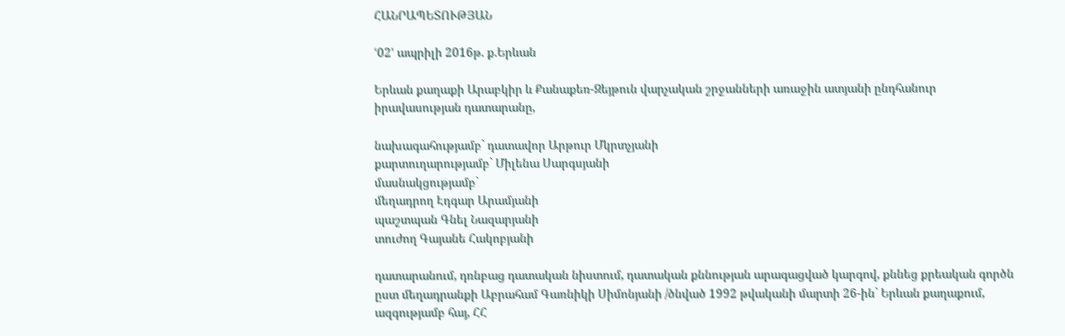ՀԱՆՐԱՊԵՏՈՒԹՅԱՆ

ՙ02՚ ապրիլի 2016թ. ք.Երևան

Երևան քաղաքի Արաբկիր և Քանաքեռ-Զեյթուն վարչական շրջանների առաջին ատյանի ընդհանուր իրավասության դատարանը,

նախագահությամբ` դատավոր Արթուր Մկրտչյանի
քարտուղարությամբ` Միլենա Սարգսյանի
մասնակցությամբ`
մեղադրող Էդգար Արամյանի
պաշտպան Գնել Նազարյանի
տուժող Գայանե Հակոբյանի

դատարանում, դռնբաց դատական նիստում, դատական քննության արագացված կարգով, քննեց քրեական գործն ըստ մեղադրանքի Աբրահամ Գառնիկի Սիմոնյանի /ծնված 1992 թվականի մարտի 26-ին` Երևան քաղաքում, ազգությամբ հայ, ՀՀ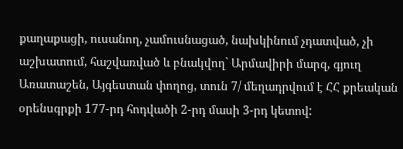քաղաքացի, ուսանող, չամուսնացած, նախկինում չդատված, չի աշխատում, հաշվառված և բնակվող` Արմավիրի մարզ, գյուղ Առատաշեն, Այգեստան փողոց, տուն 7/ մեղադրվում է ՀՀ քրեական օրենսգրքի 177-րդ հոդվածի 2-րդ մասի 3-րդ կետով: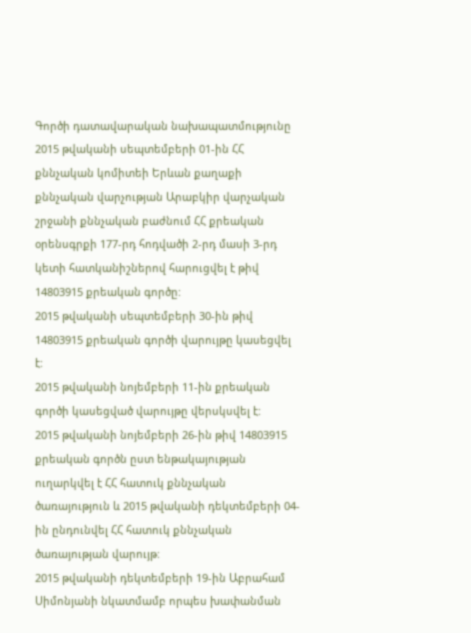Գործի դատավարական նախապատմությունը
2015 թվականի սեպտեմբերի 01-ին ՀՀ քննչական կոմիտեի Երևան քաղաքի քննչական վարչության Արաբկիր վարչական շրջանի քննչական բաժնում ՀՀ քրեական օրենսգրքի 177-րդ հոդվածի 2-րդ մասի 3-րդ կետի հատկանիշներով հարուցվել է թիվ 14803915 քրեական գործը:
2015 թվականի սեպտեմբերի 30-ին թիվ 14803915 քրեական գործի վարույթը կասեցվել է:
2015 թվականի նոյեմբերի 11-ին քրեական գործի կասեցված վարույթը վերսկսվել է:
2015 թվականի նոյեմբերի 26-ին թիվ 14803915 քրեական գործն ըստ ենթակայության ուղարկվել է ՀՀ հատուկ քննչական ծառայություն և 2015 թվականի դեկտեմբերի 04-ին ընդունվել ՀՀ հատուկ քննչական ծառայության վարույթ:
2015 թվականի դեկտեմբերի 19-ին Աբրահամ Սիմոնյանի նկատմամբ որպես խափանման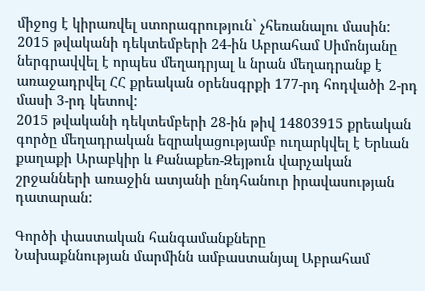միջոց է կիրառվել ստորագրություն` չհեռանալու մասին:
2015 թվականի դեկտեմբերի 24-ին Աբրահամ Սիմոնյանը ներգրավվել է որպես մեղադրյալ և նրան մեղադրանք է առաջադրվել ՀՀ քրեական օրենսգրքի 177-րդ հոդվածի 2-րդ մասի 3-րդ կետով:
2015 թվականի դեկտեմբերի 28-ին թիվ 14803915 քրեական գործը մեղադրական եզրակացությամբ ուղարկվել է Երևան քաղաքի Արաբկիր և Քանաքեռ-Զեյթուն վարչական շրջանների առաջին ատյանի ընդհանուր իրավասության դատարան:

Գործի փաստական հանգամանքները
Նախաքննության մարմինն ամբաստանյալ Աբրահամ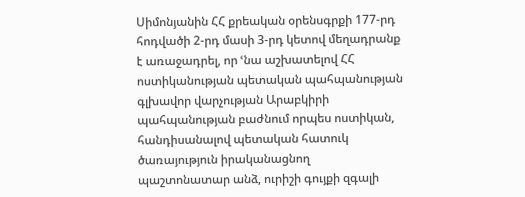Սիմոնյանին ՀՀ քրեական օրենսգրքի 177-րդ հոդվածի 2-րդ մասի 3-րդ կետով մեղադրանք է առաջադրել, որ ՙնա աշխատելով ՀՀ ոստիկանության պետական պահպանության գլխավոր վարչության Արաբկիրի պահպանության բաժնում որպես ոստիկան, հանդիսանալով պետական հատուկ ծառայություն իրականացնող պաշտոնատար անձ, ուրիշի գույքի զգալի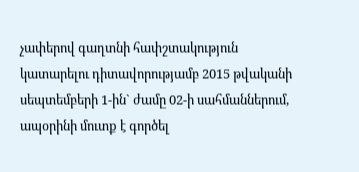չափերով գաղտնի հափշտակություն կատարելու դիտավորությամբ 2015 թվականի սեպտեմբերի 1-ին` ժամը 02-ի սահմաններում, ապօրինի մուտք է գործել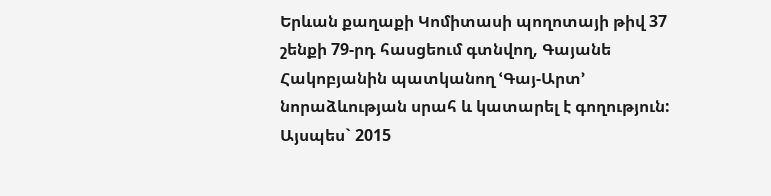Երևան քաղաքի Կոմիտասի պողոտայի թիվ 37 շենքի 79-րդ հասցեում գտնվող, Գայանե Հակոբյանին պատկանող ՙԳայ-Արտ՚ նորաձևության սրահ և կատարել է գողություն:
Այսպես` 2015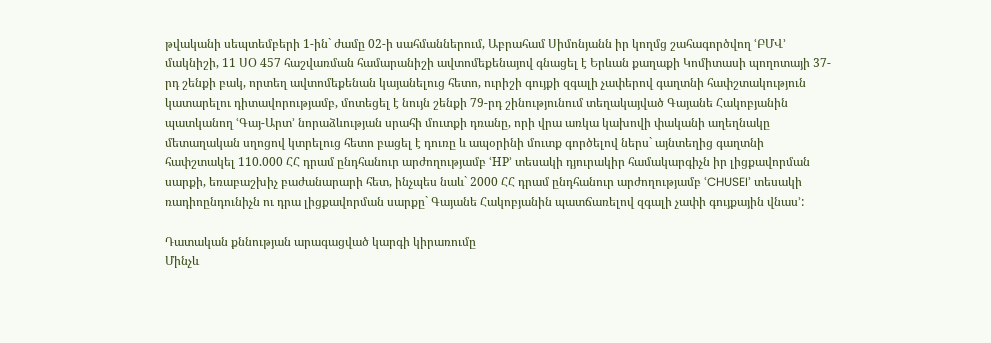թվականի սեպտեմբերի 1-ին` ժամը 02-ի սահմաններում, Աբրահամ Սիմոնյանն իր կողմց շահագործվող ՙԲՄՎ՚ մակնիշի, 11 ՍՕ 457 հաշվառման համարանիշի ավտոմեքենայով գնացել է Երևան քաղաքի Կոմիտասի պողոտայի 37-րդ շենքի բակ, որտեղ ավտոմեքենան կայանելուց հետո, ուրիշի գույքի զգալի չափերով գաղտնի հափշտակություն կատարելու դիտավորությամբ, մոտեցել է նույն շենքի 79-րդ շինությունում տեղակայված Գայանե Հակոբյանին պատկանող ՙԳայ-Արտ՚ նորաձևության սրահի մուտքի դռանը, որի վրա առկա կախովի փականի աղեղնակը մետաղական սղոցով կտրելուց հետո բացել է դուռը և ապօրինի մուտք գործելով ներս` այնտեղից գաղտնի հափշտակել 110.000 ՀՀ դրամ ընդհանուր արժողությամբ ՙHP՚ տեսակի դյուրակիր համակարգիչն իր լիցքավորման սարքի, եռաբաշխիչ բաժանարարի հետ, ինչպես նաև` 2000 ՀՀ դրամ ընդհանուր արժողությամբ ՙCHUSEI՚ տեսակի ռադիոընդունիչն ու դրա լիցքավորման սարքը` Գայանե Հակոբյանին պատճառելով զգալի չափի գույքային վնաս՚:

Դատական քննության արագացված կարգի կիրառումը
Մինչև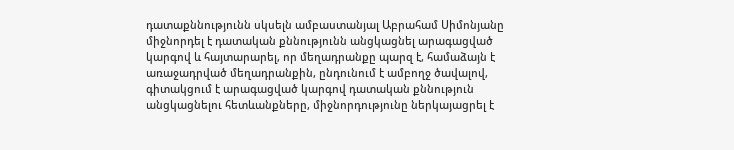դատաքննությունն սկսելն ամբաստանյալ Աբրահամ Սիմոնյանը միջնորդել է դատական քննությունն անցկացնել արագացված կարգով և հայտարարել, որ մեղադրանքը պարզ է, համաձայն է առաջադրված մեղադրանքին, ընդունում է ամբողջ ծավալով, գիտակցում է արագացված կարգով դատական քննություն անցկացնելու հետևանքները, միջնորդությունը ներկայացրել է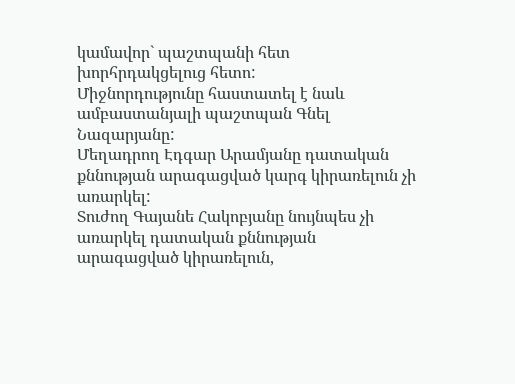կամավոր` պաշտպանի հետ խորհրդակցելուց հետո:
Միջնորդությունը հաստատել է նաև ամբաստանյալի պաշտպան Գնել Նազարյանը:
Մեղադրող Էդգար Արամյանը դատական քննության արագացված կարգ կիրառելուն չի առարկել:
Տուժող Գայանե Հակոբյանը նույնպես չի առարկել դատական քննության արագացված կիրառելուն,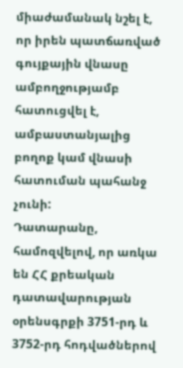միաժամանակ նշել է, որ իրեն պատճառված գույքային վնասը ամբողջությամբ հատուցվել է, ամբաստանյալից բողոք կամ վնասի հատուման պահանջ չունի:
Դատարանը, համոզվելով, որ առկա են ՀՀ քրեական դատավարության օրենսգրքի 3751-րդ և 3752-րդ հոդվածներով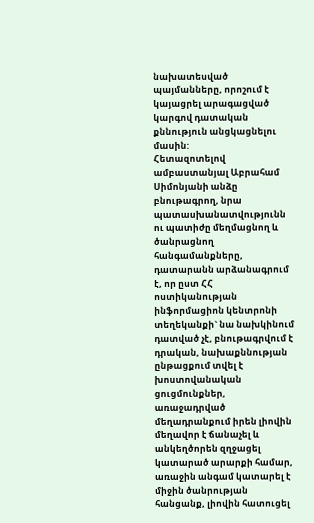նախատեսված պայմանները, որոշում է կայացրել արագացված կարգով դատական քննություն անցկացնելու մասին:
Հետազոտելով ամբաստանյալ Աբրահամ Սիմոնյանի անձը բնութագրող, նրա պատասխանատվությունն ու պատիժը մեղմացնող և ծանրացնող հանգամանքները, դատարանն արձանագրում է, որ ըստ ՀՀ ոստիկանության ինֆորմացիոն կենտրոնի տեղեկանքի` նա նախկինում դատված չէ, բնութագրվում է դրական, նախաքննության ընթացքում տվել է խոստովանական ցուցմունքներ, առաջադրված մեղադրանքում իրեն լիովին մեղավոր է ճանաչել և անկեղծորեն զղջացել կատարած արարքի համար, առաջին անգամ կատարել է միջին ծանրության հանցանք, լիովին հատուցել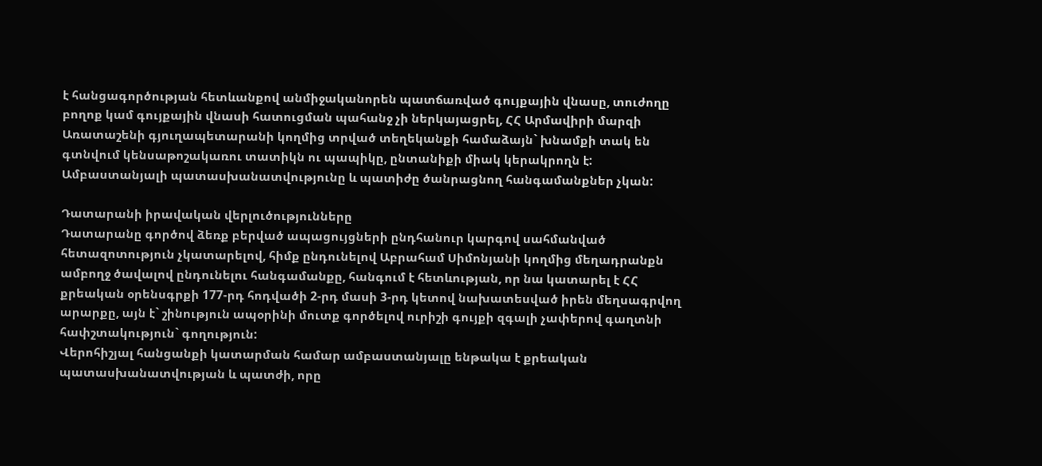է հանցագործության հետևանքով անմիջականորեն պատճառված գույքային վնասը, տուժողը բողոք կամ գույքային վնասի հատուցման պահանջ չի ներկայացրել, ՀՀ Արմավիրի մարզի Առատաշենի գյուղապետարանի կողմից տրված տեղեկանքի համաձայն` խնամքի տակ են գտնվում կենսաթոշակառու տատիկն ու պապիկը, ընտանիքի միակ կերակրողն է:
Ամբաստանյալի պատասխանատվությունը և պատիժը ծանրացնող հանգամանքներ չկան:

Դատարանի իրավական վերլուծությունները
Դատարանը գործով ձեռք բերված ապացույցների ընդհանուր կարգով սահմանված հետազոտություն չկատարելով, հիմք ընդունելով Աբրահամ Սիմոնյանի կողմից մեղադրանքն ամբողջ ծավալով ընդունելու հանգամանքը, հանգում է հետևության, որ նա կատարել է ՀՀ քրեական օրենսգրքի 177-րդ հոդվածի 2-րդ մասի 3-րդ կետով նախատեսված իրեն մեղսագրվող արարքը, այն է` շինություն ապօրինի մուտք գործելով ուրիշի գույքի զգալի չափերով գաղտնի հափշտակություն` գողություն:
Վերոհիշյալ հանցանքի կատարման համար ամբաստանյալը ենթակա է քրեական պատասխանատվության և պատժի, որը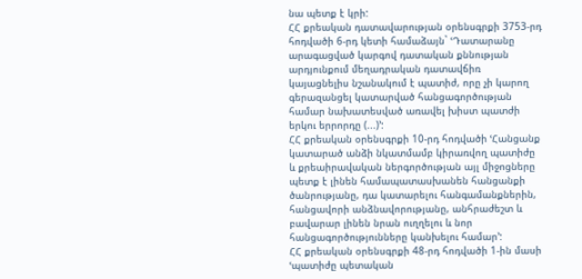նա պետք է կրի:
ՀՀ քրեական դատավարության օրենսգրքի 3753-րդ հոդվածի 6-րդ կետի համաձայն` ՙԴատարանը արագացված կարգով դատական քննության արդյունքում մեղադրական դատավճիռ կայացնելիս նշանակում է պատիժ, որը չի կարող գերազանցել կատարված հանցագործության համար նախատեսված առավել խիստ պատժի երկու երրորդը (...)՚:
ՀՀ քրեական օրենսգրքի 10-րդ հոդվածի ՙՀանցանք կատարած անձի նկատմամբ կիրառվող պատիժը և քրեաիրավական ներգործության այլ միջոցները պետք է լինեն համապատասխանեն հանցանքի ծանրությանը, դա կատարելու հանգամանքներին, հանցավորի անձնավորությանը, անհրաժեշտ և բավարար լինեն նրան ուղղելու և նոր հանցագործությունները կանխելու համար՚:
ՀՀ քրեական օրենսգրքի 48-րդ հոդվածի 1-ին մասի ՙպատիժը պետական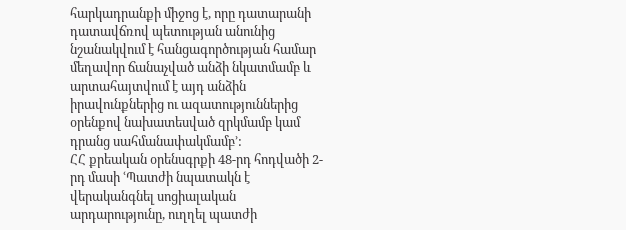հարկադրանքի միջոց է, որը դատարանի դատավճռով պետության անունից նշանակվում է հանցագործության համար մեղավոր ճանաչված անձի նկատմամբ և արտահայտվում է այդ անձին իրավունքներից ու ազատություններից օրենքով նախատեսված զրկմամբ կամ դրանց սահմանափակմամբ՚:
ՀՀ քրեական օրենսգրքի 48-րդ հոդվածի 2-րդ մասի ՙՊատժի նպատակն է վերականգնել սոցիալական արդարությունը, ուղղել պատժի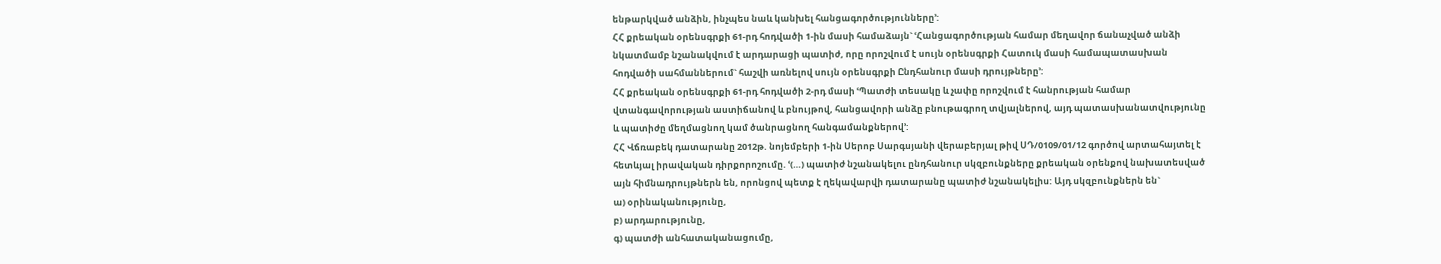ենթարկված անձին, ինչպես նաև կանխել հանցագործությունները՚:
ՀՀ քրեական օրենսգրքի 61-րդ հոդվածի 1-ին մասի համաձայն` ՙՀանցագործության համար մեղավոր ճանաչված անձի նկատմամբ նշանակվում է արդարացի պատիժ, որը որոշվում է սույն օրենսգրքի Հատուկ մասի համապատասխան հոդվածի սահմաններում` հաշվի առնելով սույն օրենսգրքի Ընդհանուր մասի դրույթները՚:
ՀՀ քրեական օրենսգրքի 61-րդ հոդվածի 2-րդ մասի ՙՊատժի տեսակը և չափը որոշվում է հանրության համար վտանգավորության աստիճանով և բնույթով, հանցավորի անձը բնութագրող տվյալներով, այդ պատասխանատվությունը և պատիժը մեղմացնող կամ ծանրացնող հանգամանքներով՚:
ՀՀ Վճռաբեկ դատարանը 2012թ. նոյեմբերի 1-ին Սերոբ Սարգսյանի վերաբերյալ թիվ ՍԴ/0109/01/12 գործով արտահայտել է հետևյալ իրավական դիրքորոշումը. ՙ(…) պատիժ նշանակելու ընդհանուր սկզբունքները քրեական օրենքով նախատեսված այն հիմնադրույթներն են, որոնցով պետք է ղեկավարվի դատարանը պատիժ նշանակելիս: Այդ սկզբունքներն են`
ա) օրինականությունը,
բ) արդարությունը,
գ) պատժի անհատականացումը,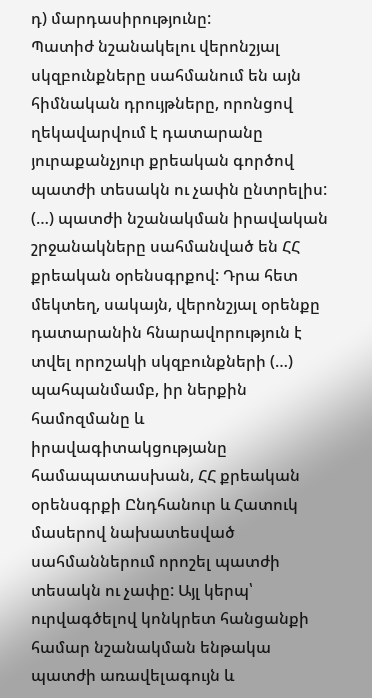դ) մարդասիրությունը:
Պատիժ նշանակելու վերոնշյալ սկզբունքները սահմանում են այն հիմնական դրույթները, որոնցով ղեկավարվում է դատարանը յուրաքանչյուր քրեական գործով պատժի տեսակն ու չափն ընտրելիս:
(…) պատժի նշանակման իրավական շրջանակները սահմանված են ՀՀ քրեական օրենսգրքով: Դրա հետ մեկտեղ, սակայն, վերոնշյալ օրենքը դատարանին հնարավորություն է տվել որոշակի սկզբունքների (…) պահպանմամբ, իր ներքին համոզմանը և իրավագիտակցությանը համապատասխան, ՀՀ քրեական օրենսգրքի Ընդհանուր և Հատուկ մասերով նախատեսված սահմաններում որոշել պատժի տեսակն ու չափը: Այլ կերպ՝ ուրվագծելով կոնկրետ հանցանքի համար նշանակման ենթակա պատժի առավելագույն և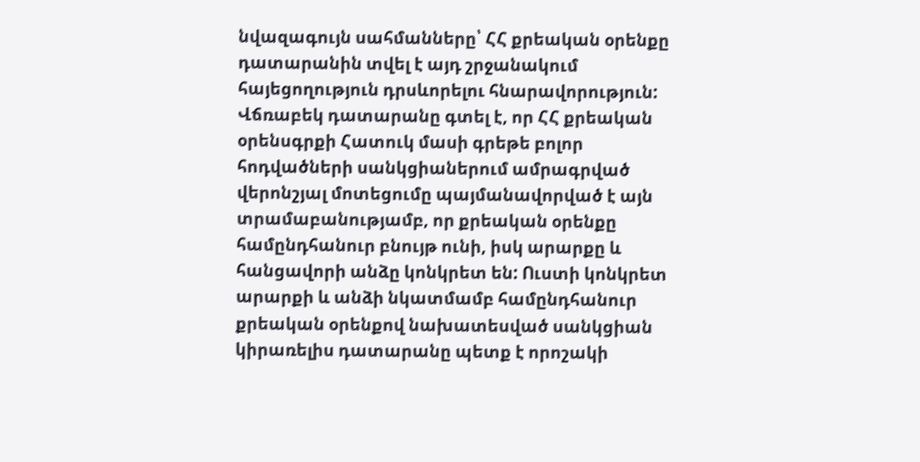նվազագույն սահմանները՝ ՀՀ քրեական օրենքը դատարանին տվել է այդ շրջանակում հայեցողություն դրսևորելու հնարավորություն:
Վճռաբեկ դատարանը գտել է, որ ՀՀ քրեական օրենսգրքի Հատուկ մասի գրեթե բոլոր հոդվածների սանկցիաներում ամրագրված վերոնշյալ մոտեցումը պայմանավորված է այն տրամաբանությամբ, որ քրեական օրենքը համընդհանուր բնույթ ունի, իսկ արարքը և հանցավորի անձը կոնկրետ են: Ուստի կոնկրետ արարքի և անձի նկատմամբ համընդհանուր քրեական օրենքով նախատեսված սանկցիան կիրառելիս դատարանը պետք է որոշակի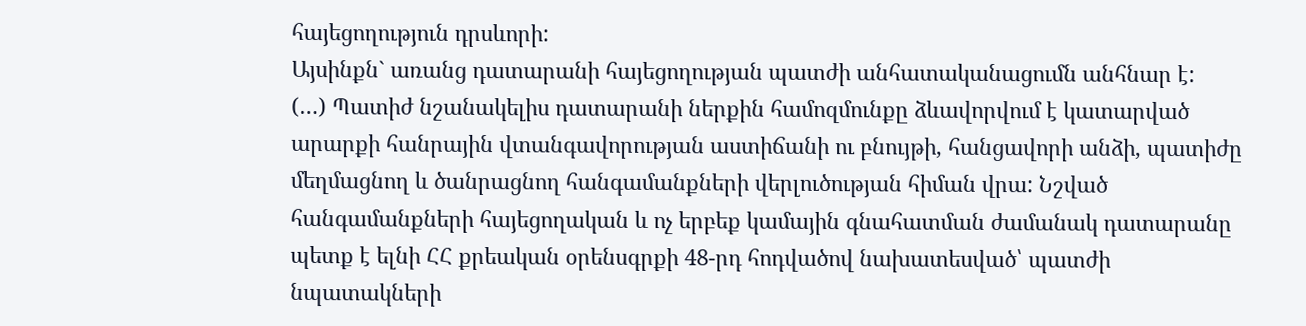հայեցողություն դրսևորի:
Այսինքն` առանց դատարանի հայեցողության պատժի անհատականացումն անհնար է:
(…) Պատիժ նշանակելիս դատարանի ներքին համոզմունքը ձևավորվում է կատարված արարքի հանրային վտանգավորության աստիճանի ու բնույթի, հանցավորի անձի, պատիժը մեղմացնող և ծանրացնող հանգամանքների վերլուծության հիման վրա: Նշված հանգամանքների հայեցողական և ոչ երբեք կամային գնահատման ժամանակ դատարանը պետք է ելնի ՀՀ քրեական օրենսգրքի 48-րդ հոդվածով նախատեսված՝ պատժի նպատակների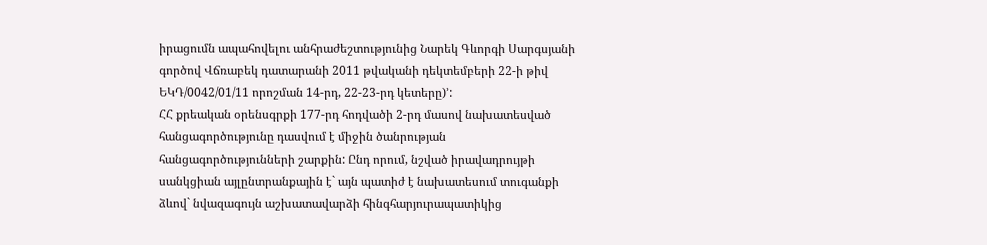իրացումն ապահովելու անհրաժեշտությունից Նարեկ Գևորգի Սարգսյանի գործով Վճռաբեկ դատարանի 2011 թվականի դեկտեմբերի 22-ի թիվ ԵԿԴ/0042/01/11 որոշման 14-րդ, 22-23-րդ կետերը)՚:
ՀՀ քրեական օրենսգրքի 177-րդ հոդվածի 2-րդ մասով նախատեսված հանցագործությունը դասվում է միջին ծանրության հանցագործությունների շարքին: Ընդ որում, նշված իրավադրույթի սանկցիան այլընտրանքային է` այն պատիժ է նախատեսում տուգանքի ձևով` նվազագույն աշխատավարձի հինգհարյուրապատիկից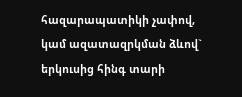հազարապատիկի չափով, կամ ազատազրկման ձևով` երկուսից հինգ տարի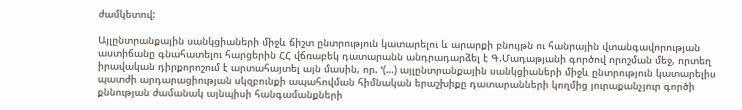ժամկետով:

Այլընտրանքային սանկցիաների միջև ճիշտ ընտրություն կատարելու և արարքի բնույթն ու հանրային վտանգավորության աստիճանը գնահատելու հարցերին ՀՀ վճռաբեկ դատարանն անդրադարձել է Գ.Մադաթյանի գործով որոշման մեջ, որտեղ իրավական դիրքորոշում է արտահայտել այն մասին, որ. ՙ(…) այլընտրանքային սանկցիաների միջև ընտրություն կատարելիս պատժի արդարացիության սկզբունքի ապահովման հիմնական երաշխիքը դատարանների կողմից յուրաքանչյուր գործի քննության ժամանակ այնպիսի հանգամանքների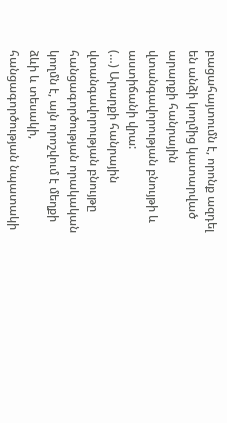բացահայտումն է, որոնք ազդել են անձի կողմից կատարված արարքի հանրային վտանգավորության բնույթի և աստիճանի վրա:
(…) Արարքի հանրային վտանգավորության բնույթը հանցագործության որակական կողմն է, այն որոշվում է մեղքի ձևի և տեսակի, հանցագործության նպատակի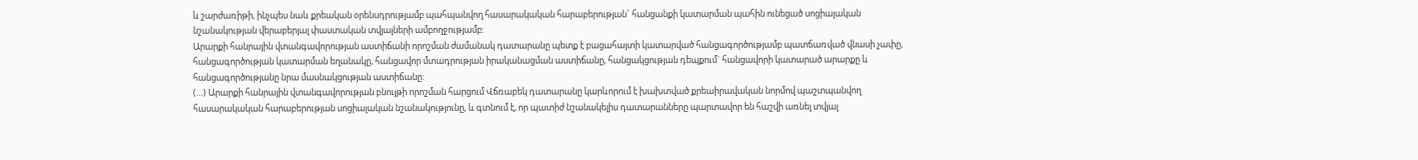և շարժառիթի, ինչպես նաև քրեական օրենսդրությամբ պահպանվող հասարակական հարաբերության` հանցանքի կատարման պահին ունեցած սոցիալական նշանակության վերաբերյալ փաստական տվյալների ամբողջությամբ:
Արարքի հանրային վտանգավորության աստիճանի որոշման ժամանակ դատարանը պետք է բացահայտի կատարված հանցագործությամբ պատճառված վնասի չափը, հանցագործության կատարման եղանակը, հանցավոր մտադրության իրականացման աստիճանը, հանցակցության դեպքում` հանցավորի կատարած արարքը և հանցագործությանը նրա մասնակցության աստիճանը:
(…) Արարքի հանրային վտանգավորության բնույթի որոշման հարցում Վճռաբեկ դատարանը կարևորում է խախտված քրեաիրավական նորմով պաշտպանվող հասարակական հարաբերության սոցիալական նշանակությունը, և գտնում է, որ պատիժ նշանակելիս դատարանները պարտավոր են հաշվի առնել տվյալ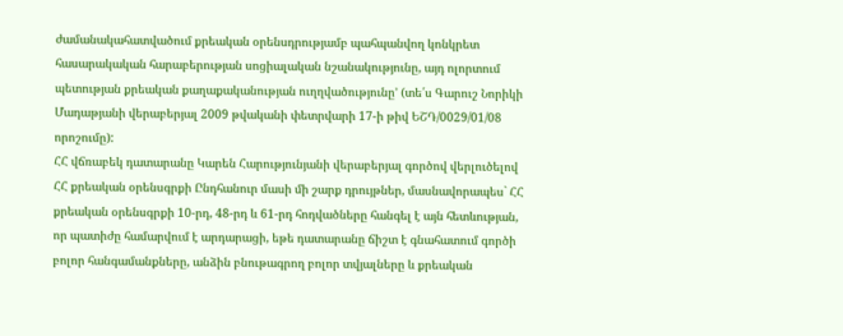ժամանակահատվածում քրեական օրենսդրությամբ պահպանվող կոնկրետ հասարակական հարաբերության սոցիալական նշանակությունը, այդ ոլորտում պետության քրեական քաղաքականության ուղղվածությունը՚ (տե՛ս Գարուշ Նորիկի Մադաթյանի վերաբերյալ 2009 թվականի փետրվարի 17-ի թիվ ԵՇԴ/0029/01/08 որոշումը):
ՀՀ վճռաբեկ դատարանը Կարեն Հարությունյանի վերաբերյալ գործով վերլուծելով ՀՀ քրեական օրենսգրքի Ընդհանուր մասի մի շարք դրույթներ, մասնավորապես` ՀՀ քրեական օրենսգրքի 10-րդ, 48-րդ և 61-րդ հոդվածները հանգել է այն հետևության, որ պատիժը համարվում է արդարացի, եթե դատարանը ճիշտ է գնահատում գործի բոլոր հանգամանքները, անձին բնութագրող բոլոր տվյալները և քրեական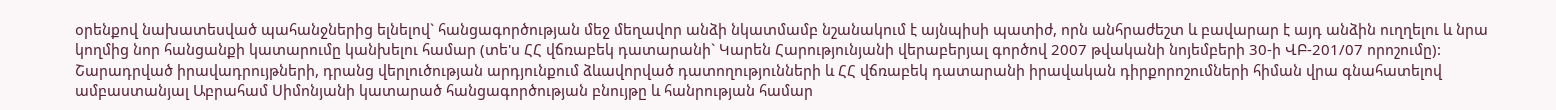օրենքով նախատեսված պահանջներից ելնելով` հանցագործության մեջ մեղավոր անձի նկատմամբ նշանակում է այնպիսի պատիժ, որն անհրաժեշտ և բավարար է այդ անձին ուղղելու և նրա կողմից նոր հանցանքի կատարումը կանխելու համար (տե'ս ՀՀ վճռաբեկ դատարանի` Կարեն Հարությունյանի վերաբերյալ գործով 2007 թվականի նոյեմբերի 30-ի ՎԲ-201/07 որոշումը):
Շարադրված իրավադրույթների, դրանց վերլուծության արդյունքում ձևավորված դատողությունների և ՀՀ վճռաբեկ դատարանի իրավական դիրքորոշումների հիման վրա գնահատելով ամբաստանյալ Աբրահամ Սիմոնյանի կատարած հանցագործության բնույթը և հանրության համար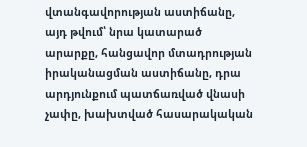վտանգավորության աստիճանը, այդ թվում՝ նրա կատարած արարքը, հանցավոր մտադրության իրականացման աստիճանը, դրա արդյունքում պատճառված վնասի չափը, խախտված հասարակական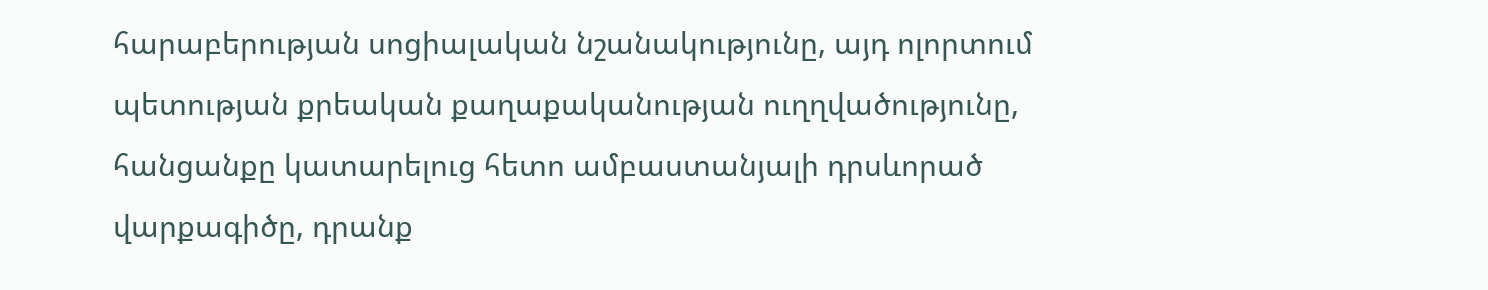հարաբերության սոցիալական նշանակությունը, այդ ոլորտում պետության քրեական քաղաքականության ուղղվածությունը, հանցանքը կատարելուց հետո ամբաստանյալի դրսևորած վարքագիծը, դրանք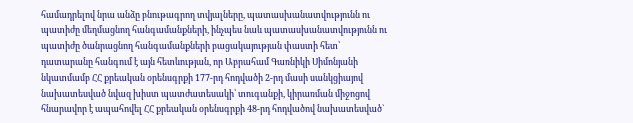համադրելով նրա անձը բնութագրող տվյալները, պատասխանատվությունն ու պատիժը մեղմացնող հանգամանքների, ինչպես նաև պատասխանատվությունն ու պատիժը ծանրացնող հանգամանքների բացակայության փաստի հետ՝ դատարանը հանգում է այն հետևության, որ Աբրահամ Գառնիկի Սիմոնյանի նկատմամբ ՀՀ քրեական օրենսգրքի 177-րդ հոդվածի 2-րդ մասի սանկցիայով նախատեսված նվազ խիստ պատժատեսակի՝ տուգանքի, կիրառման միջոցով հնարավոր է ապահովել ՀՀ քրեական օրենսգրքի 48-րդ հոդվածով նախատեսված`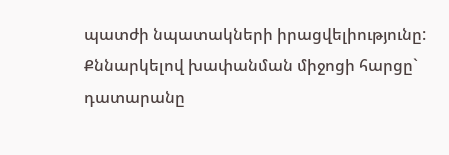պատժի նպատակների իրացվելիությունը:
Քննարկելով խափանման միջոցի հարցը` դատարանը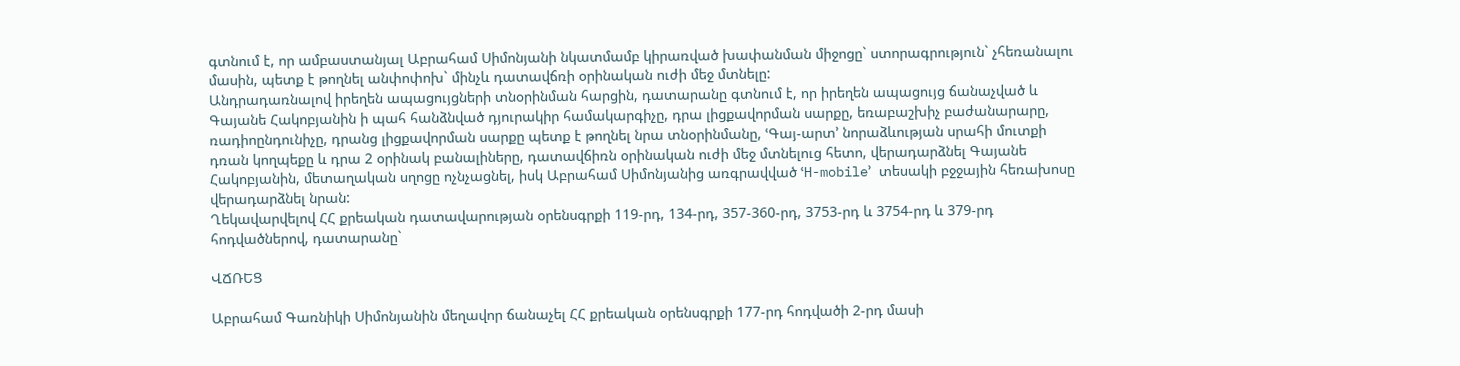գտնում է, որ ամբաստանյալ Աբրահամ Սիմոնյանի նկատմամբ կիրառված խափանման միջոցը` ստորագրություն` չհեռանալու մասին, պետք է թողնել անփոփոխ` մինչև դատավճռի օրինական ուժի մեջ մտնելը:
Անդրադառնալով իրեղեն ապացույցների տնօրինման հարցին, դատարանը գտնում է, որ իրեղեն ապացույց ճանաչված և Գայանե Հակոբյանին ի պահ հանձնված դյուրակիր համակարգիչը, դրա լիցքավորման սարքը, եռաբաշխիչ բաժանարարը, ռադիոընդունիչը, դրանց լիցքավորման սարքը պետք է թողնել նրա տնօրինմանը, ՙԳայ-արտ՚ նորաձևության սրահի մուտքի դռան կողպեքը և դրա 2 օրինակ բանալիները, դատավճիռն օրինական ուժի մեջ մտնելուց հետո, վերադարձնել Գայանե Հակոբյանին, մետաղական սղոցը ոչնչացնել, իսկ Աբրահամ Սիմոնյանից առգրավված ՙH-mobile՚ տեսակի բջջային հեռախոսը վերադարձնել նրան:
Ղեկավարվելով ՀՀ քրեական դատավարության օրենսգրքի 119-րդ, 134-րդ, 357-360-րդ, 3753-րդ և 3754-րդ և 379-րդ հոդվածներով, դատարանը`

ՎՃՌԵՑ

Աբրահամ Գառնիկի Սիմոնյանին մեղավոր ճանաչել ՀՀ քրեական օրենսգրքի 177-րդ հոդվածի 2-րդ մասի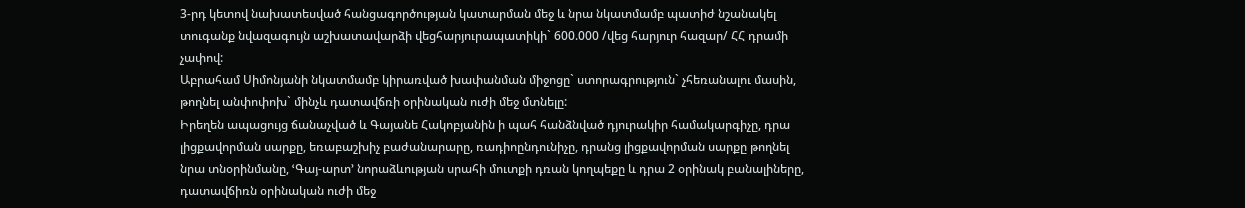3-րդ կետով նախատեսված հանցագործության կատարման մեջ և նրա նկատմամբ պատիժ նշանակել տուգանք նվազագույն աշխատավարձի վեցհարյուրապատիկի` 600.000 /վեց հարյուր հազար/ ՀՀ դրամի չափով:
Աբրահամ Սիմոնյանի նկատմամբ կիրառված խափանման միջոցը` ստորագրություն` չհեռանալու մասին, թողնել անփոփոխ` մինչև դատավճռի օրինական ուժի մեջ մտնելը:
Իրեղեն ապացույց ճանաչված և Գայանե Հակոբյանին ի պահ հանձնված դյուրակիր համակարգիչը, դրա լիցքավորման սարքը, եռաբաշխիչ բաժանարարը, ռադիոընդունիչը, դրանց լիցքավորման սարքը թողնել նրա տնօրինմանը, ՙԳայ-արտ՚ նորաձևության սրահի մուտքի դռան կողպեքը և դրա 2 օրինակ բանալիները, դատավճիռն օրինական ուժի մեջ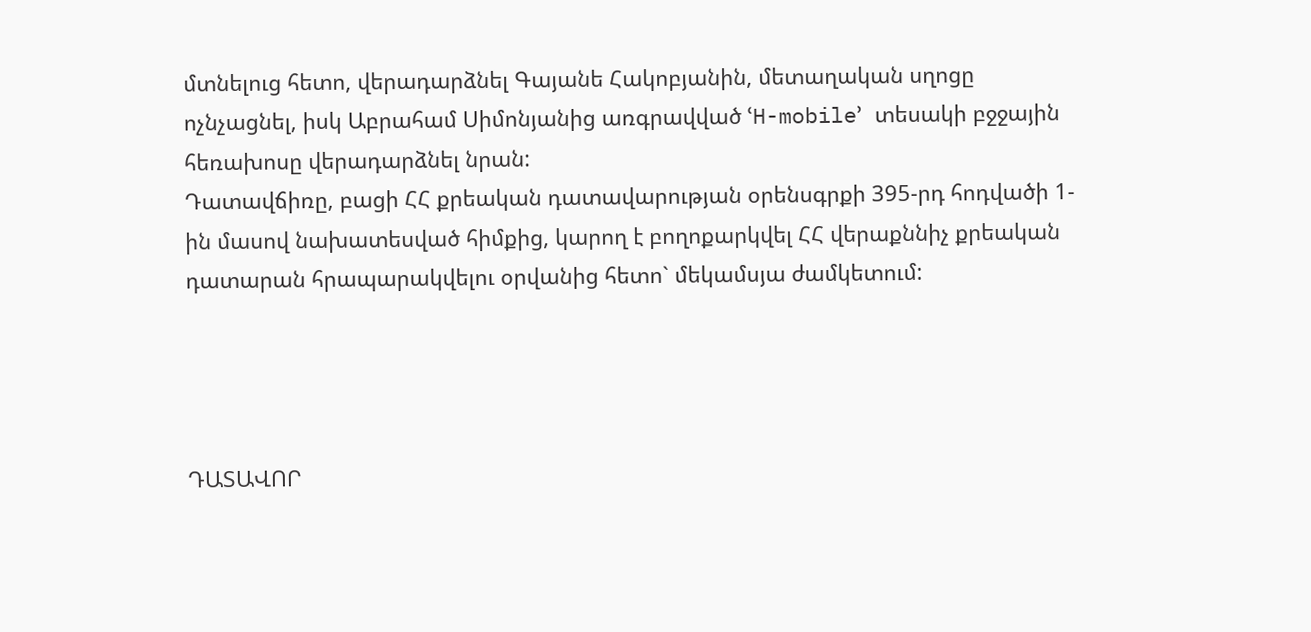մտնելուց հետո, վերադարձնել Գայանե Հակոբյանին, մետաղական սղոցը ոչնչացնել, իսկ Աբրահամ Սիմոնյանից առգրավված ՙH-mobile՚ տեսակի բջջային հեռախոսը վերադարձնել նրան:
Դատավճիռը, բացի ՀՀ քրեական դատավարության օրենսգրքի 395-րդ հոդվածի 1-ին մասով նախատեսված հիմքից, կարող է բողոքարկվել ՀՀ վերաքննիչ քրեական դատարան հրապարակվելու օրվանից հետո` մեկամսյա ժամկետում:




ԴԱՏԱՎՈՐ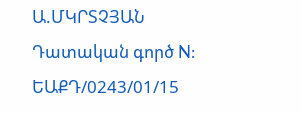Ա.ՄԿՐՏՉՅԱՆ
Դատական գործ N: ԵԱՔԴ/0243/01/15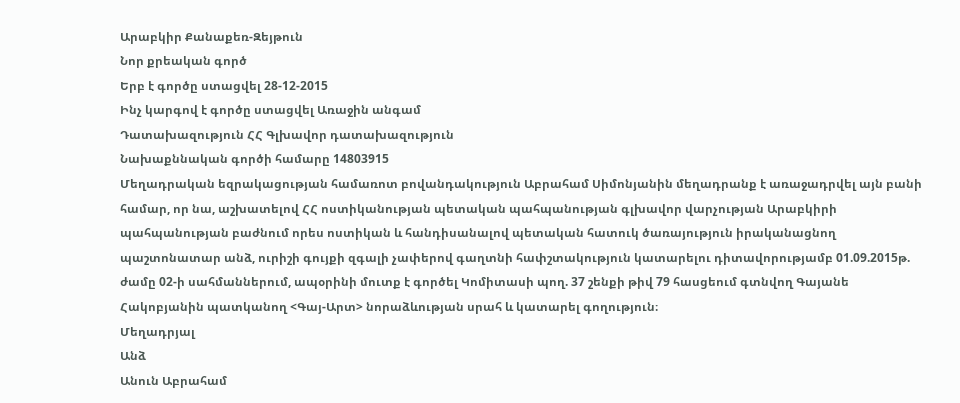Արաբկիր Քանաքեռ-Զեյթուն
Նոր քրեական գործ
Երբ է գործը ստացվել 28-12-2015
Ինչ կարգով է գործը ստացվել Առաջին անգամ
Դատախազություն ՀՀ Գլխավոր դատախազություն
Նախաքննական գործի համարը 14803915
Մեղադրական եզրակացության համառոտ բովանդակություն Աբրահամ Սիմոնյանին մեղադրանք է առաջադրվել այն բանի համար, որ նա, աշխատելով ՀՀ ոստիկանության պետական պահպանության գլխավոր վարչության Արաբկիրի պահպանության բաժնում որես ոստիկան և հանդիսանալով պետական հատուկ ծառայություն իրականացնող պաշտոնատար անձ, ուրիշի գույքի զգալի չափերով գաղտնի հափշտակություն կատարելու դիտավորությամբ 01.09.2015թ. ժամը 02-ի սահմաններում, ապօրինի մուտք է գործել Կոմիտասի պող. 37 շենքի թիվ 79 հասցեում գտնվող Գայանե Հակոբյանին պատկանող <Գայ-Արտ> նորաձևության սրահ և կատարել գողություն։
Մեղադրյալ
Անձ
Անուն Աբրահամ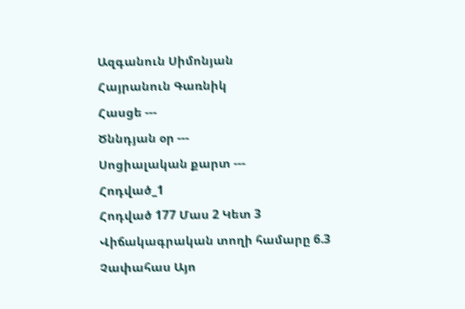Ազգանուն Սիմոնյան
Հայրանուն Գառնիկ
Հասցե ---
Ծննդյան օր ---
Սոցիալական քարտ ---
Հոդված_1
Հոդված 177 Մաս 2 Կետ 3
Վիճակագրական տողի համարը 6.3
Չափահաս Այո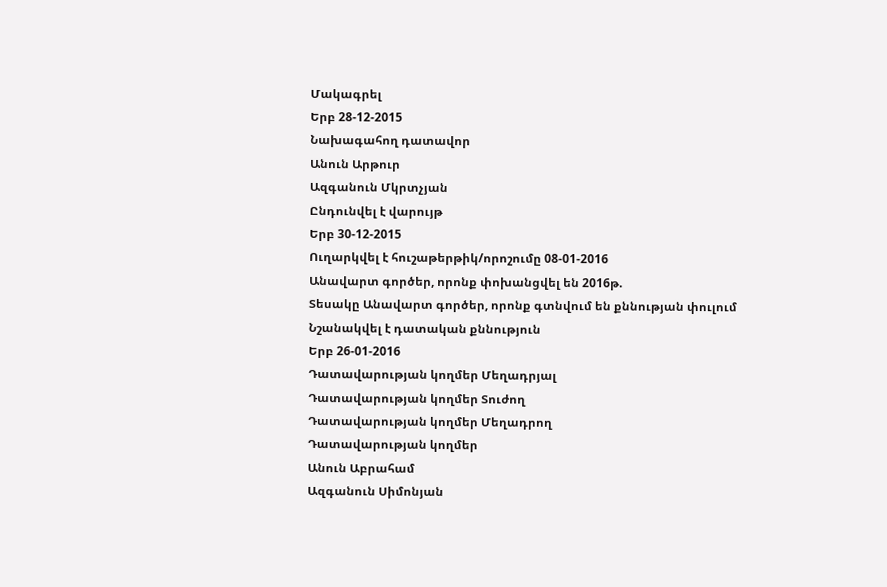Մակագրել
Երբ 28-12-2015
Նախագահող դատավոր
Անուն Արթուր
Ազգանուն Մկրտչյան
Ընդունվել է վարույթ
Երբ 30-12-2015
Ուղարկվել է հուշաթերթիկ/որոշումը 08-01-2016
Անավարտ գործեր, որոնք փոխանցվել են 2016թ.
Տեսակը Անավարտ գործեր, որոնք գտնվում են քննության փուլում
Նշանակվել է դատական քննություն
Երբ 26-01-2016
Դատավարության կողմեր Մեղադրյալ
Դատավարության կողմեր Տուժող
Դատավարության կողմեր Մեղադրող
Դատավարության կողմեր
Անուն Աբրահամ
Ազգանուն Սիմոնյան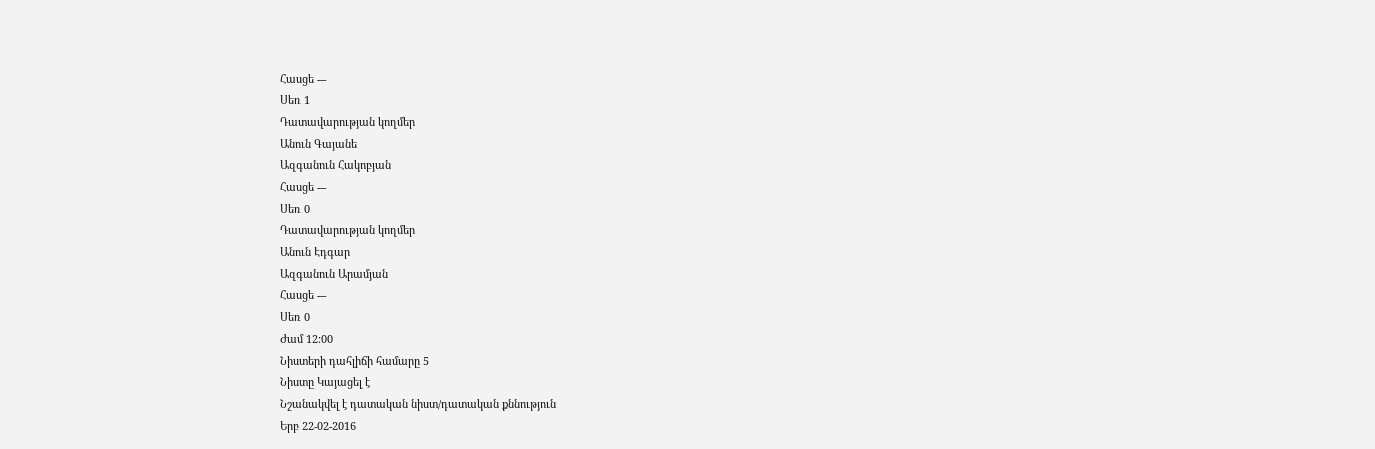Հասցե ---
Սեռ 1
Դատավարության կողմեր
Անուն Գայանե
Ազգանուն Հակոբյան
Հասցե ---
Սեռ 0
Դատավարության կողմեր
Անուն Էդգար
Ազգանուն Արամյան
Հասցե ---
Սեռ 0
Ժամ 12:00
Նիստերի դահլիճի համարը 5
Նիստը Կայացել է
Նշանակվել է դատական նիստ/դատական քննություն
Երբ 22-02-2016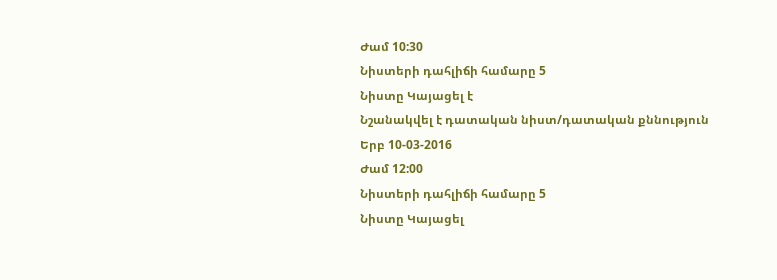Ժամ 10:30
Նիստերի դահլիճի համարը 5
Նիստը Կայացել է
Նշանակվել է դատական նիստ/դատական քննություն
Երբ 10-03-2016
Ժամ 12:00
Նիստերի դահլիճի համարը 5
Նիստը Կայացել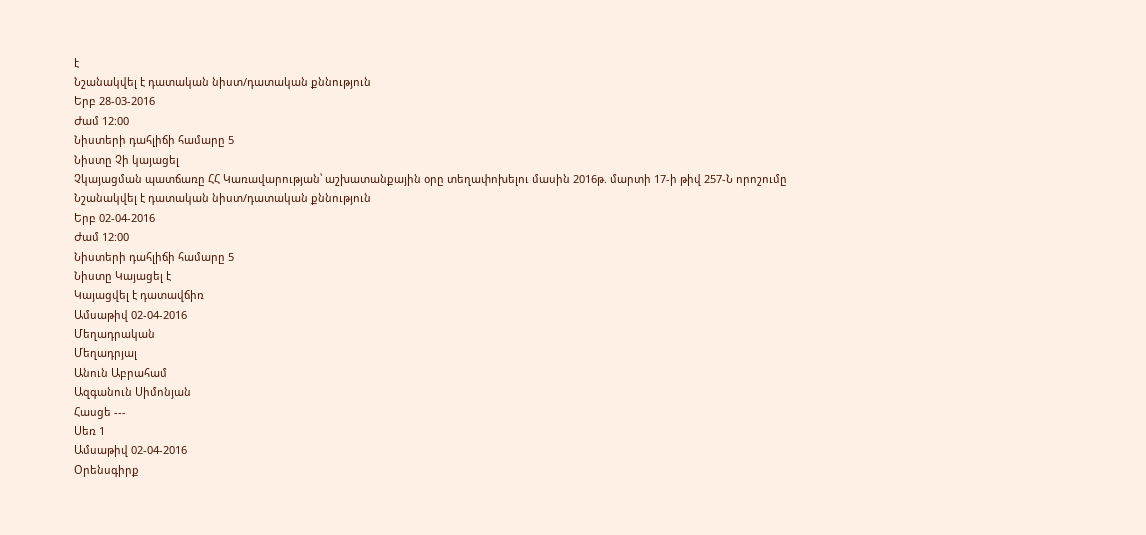է
Նշանակվել է դատական նիստ/դատական քննություն
Երբ 28-03-2016
Ժամ 12:00
Նիստերի դահլիճի համարը 5
Նիստը Չի կայացել
Չկայացման պատճառը ՀՀ Կառավարության՝ աշխատանքային օրը տեղափոխելու մասին 2016թ. մարտի 17-ի թիվ 257-Ն որոշումը
Նշանակվել է դատական նիստ/դատական քննություն
Երբ 02-04-2016
Ժամ 12:00
Նիստերի դահլիճի համարը 5
Նիստը Կայացել է
Կայացվել է դատավճիռ
Ամսաթիվ 02-04-2016
Մեղադրական
Մեղադրյալ
Անուն Աբրահամ
Ազգանուն Սիմոնյան
Հասցե ---
Սեռ 1
Ամսաթիվ 02-04-2016
Օրենսգիրք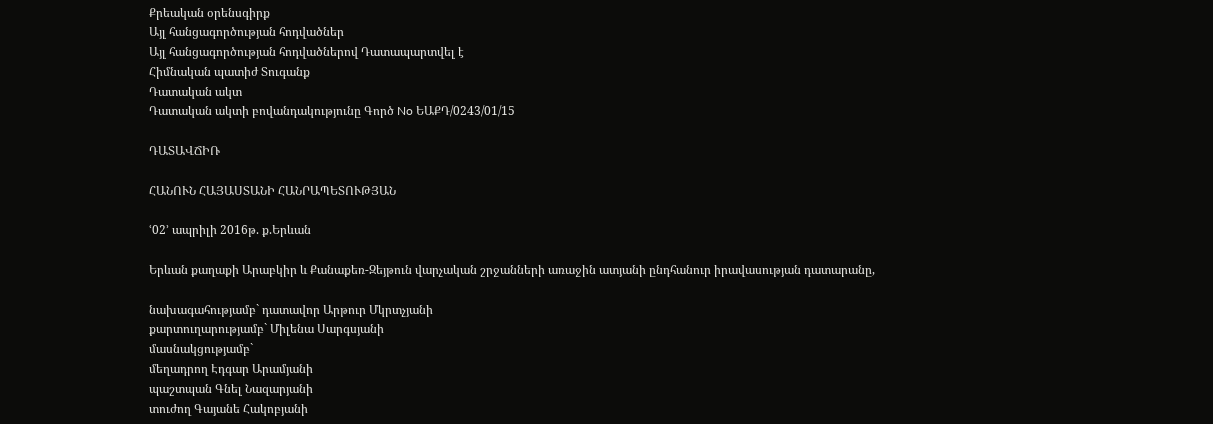Քրեական օրենսգիրք
Այլ հանցագործության հոդվածներ
Այլ հանցագործության հոդվածներով Դատապարտվել է
Հիմնական պատիժ Տուգանք
Դատական ակտ
Դատական ակտի բովանդակությունը Գործ No ԵԱՔԴ/0243/01/15

ԴԱՏԱՎՃԻՌ

ՀԱՆՈՒՆ ՀԱՅԱՍՏԱՆԻ ՀԱՆՐԱՊԵՏՈՒԹՅԱՆ

ՙ02՚ ապրիլի 2016թ. ք.Երևան

Երևան քաղաքի Արաբկիր և Քանաքեռ-Զեյթուն վարչական շրջանների առաջին ատյանի ընդհանուր իրավասության դատարանը,

նախագահությամբ` դատավոր Արթուր Մկրտչյանի
քարտուղարությամբ` Միլենա Սարգսյանի
մասնակցությամբ`
մեղադրող Էդգար Արամյանի
պաշտպան Գնել Նազարյանի
տուժող Գայանե Հակոբյանի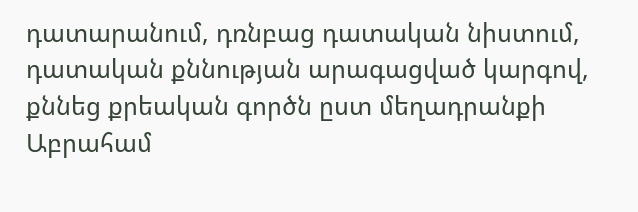դատարանում, դռնբաց դատական նիստում, դատական քննության արագացված կարգով, քննեց քրեական գործն ըստ մեղադրանքի Աբրահամ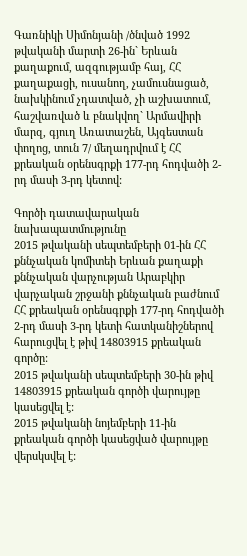Գառնիկի Սիմոնյանի /ծնված 1992 թվականի մարտի 26-ին` Երևան քաղաքում, ազգությամբ հայ, ՀՀ քաղաքացի, ուսանող, չամուսնացած, նախկինում չդատված, չի աշխատում, հաշվառված և բնակվող` Արմավիրի մարզ, գյուղ Առատաշեն, Այգեստան փողոց, տուն 7/ մեղադրվում է ՀՀ քրեական օրենսգրքի 177-րդ հոդվածի 2-րդ մասի 3-րդ կետով:

Գործի դատավարական նախապատմությունը
2015 թվականի սեպտեմբերի 01-ին ՀՀ քննչական կոմիտեի Երևան քաղաքի քննչական վարչության Արաբկիր վարչական շրջանի քննչական բաժնում ՀՀ քրեական օրենսգրքի 177-րդ հոդվածի 2-րդ մասի 3-րդ կետի հատկանիշներով հարուցվել է թիվ 14803915 քրեական գործը:
2015 թվականի սեպտեմբերի 30-ին թիվ 14803915 քրեական գործի վարույթը կասեցվել է:
2015 թվականի նոյեմբերի 11-ին քրեական գործի կասեցված վարույթը վերսկսվել է: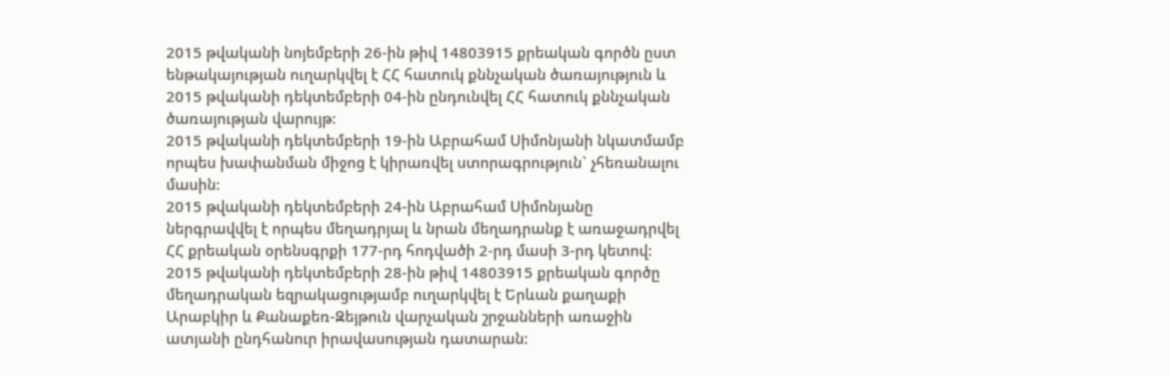2015 թվականի նոյեմբերի 26-ին թիվ 14803915 քրեական գործն ըստ ենթակայության ուղարկվել է ՀՀ հատուկ քննչական ծառայություն և 2015 թվականի դեկտեմբերի 04-ին ընդունվել ՀՀ հատուկ քննչական ծառայության վարույթ:
2015 թվականի դեկտեմբերի 19-ին Աբրահամ Սիմոնյանի նկատմամբ որպես խափանման միջոց է կիրառվել ստորագրություն` չհեռանալու մասին:
2015 թվականի դեկտեմբերի 24-ին Աբրահամ Սիմոնյանը ներգրավվել է որպես մեղադրյալ և նրան մեղադրանք է առաջադրվել ՀՀ քրեական օրենսգրքի 177-րդ հոդվածի 2-րդ մասի 3-րդ կետով:
2015 թվականի դեկտեմբերի 28-ին թիվ 14803915 քրեական գործը մեղադրական եզրակացությամբ ուղարկվել է Երևան քաղաքի Արաբկիր և Քանաքեռ-Զեյթուն վարչական շրջանների առաջին ատյանի ընդհանուր իրավասության դատարան: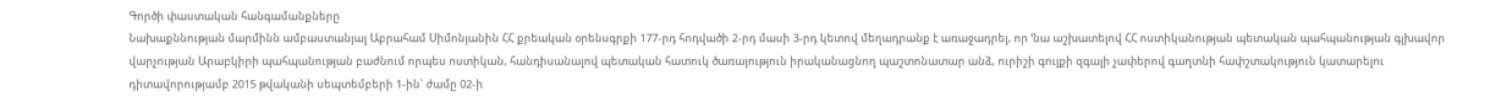Գործի փաստական հանգամանքները
Նախաքննության մարմինն ամբաստանյալ Աբրահամ Սիմոնյանին ՀՀ քրեական օրենսգրքի 177-րդ հոդվածի 2-րդ մասի 3-րդ կետով մեղադրանք է առաջադրել, որ ՙնա աշխատելով ՀՀ ոստիկանության պետական պահպանության գլխավոր վարչության Արաբկիրի պահպանության բաժնում որպես ոստիկան, հանդիսանալով պետական հատուկ ծառայություն իրականացնող պաշտոնատար անձ, ուրիշի գույքի զգալի չափերով գաղտնի հափշտակություն կատարելու դիտավորությամբ 2015 թվականի սեպտեմբերի 1-ին` ժամը 02-ի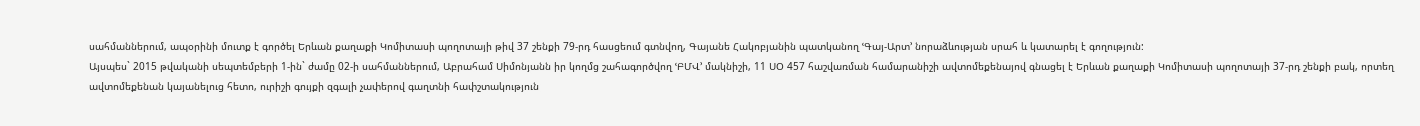սահմաններում, ապօրինի մուտք է գործել Երևան քաղաքի Կոմիտասի պողոտայի թիվ 37 շենքի 79-րդ հասցեում գտնվող, Գայանե Հակոբյանին պատկանող ՙԳայ-Արտ՚ նորաձևության սրահ և կատարել է գողություն:
Այսպես` 2015 թվականի սեպտեմբերի 1-ին` ժամը 02-ի սահմաններում, Աբրահամ Սիմոնյանն իր կողմց շահագործվող ՙԲՄՎ՚ մակնիշի, 11 ՍՕ 457 հաշվառման համարանիշի ավտոմեքենայով գնացել է Երևան քաղաքի Կոմիտասի պողոտայի 37-րդ շենքի բակ, որտեղ ավտոմեքենան կայանելուց հետո, ուրիշի գույքի զգալի չափերով գաղտնի հափշտակություն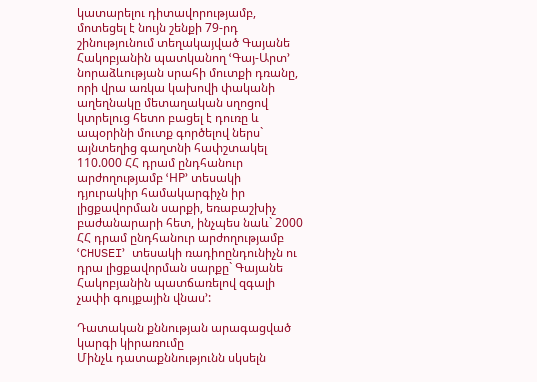կատարելու դիտավորությամբ, մոտեցել է նույն շենքի 79-րդ շինությունում տեղակայված Գայանե Հակոբյանին պատկանող ՙԳայ-Արտ՚ նորաձևության սրահի մուտքի դռանը, որի վրա առկա կախովի փականի աղեղնակը մետաղական սղոցով կտրելուց հետո բացել է դուռը և ապօրինի մուտք գործելով ներս` այնտեղից գաղտնի հափշտակել 110.000 ՀՀ դրամ ընդհանուր արժողությամբ ՙHP՚ տեսակի դյուրակիր համակարգիչն իր լիցքավորման սարքի, եռաբաշխիչ բաժանարարի հետ, ինչպես նաև` 2000 ՀՀ դրամ ընդհանուր արժողությամբ ՙCHUSEI՚ տեսակի ռադիոընդունիչն ու դրա լիցքավորման սարքը` Գայանե Հակոբյանին պատճառելով զգալի չափի գույքային վնաս՚:

Դատական քննության արագացված կարգի կիրառումը
Մինչև դատաքննությունն սկսելն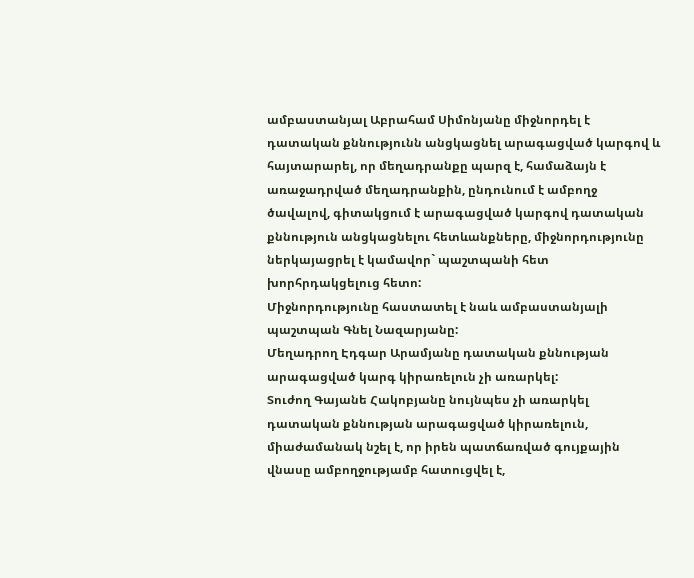ամբաստանյալ Աբրահամ Սիմոնյանը միջնորդել է դատական քննությունն անցկացնել արագացված կարգով և հայտարարել, որ մեղադրանքը պարզ է, համաձայն է առաջադրված մեղադրանքին, ընդունում է ամբողջ ծավալով, գիտակցում է արագացված կարգով դատական քննություն անցկացնելու հետևանքները, միջնորդությունը ներկայացրել է կամավոր` պաշտպանի հետ խորհրդակցելուց հետո:
Միջնորդությունը հաստատել է նաև ամբաստանյալի պաշտպան Գնել Նազարյանը:
Մեղադրող Էդգար Արամյանը դատական քննության արագացված կարգ կիրառելուն չի առարկել:
Տուժող Գայանե Հակոբյանը նույնպես չի առարկել դատական քննության արագացված կիրառելուն, միաժամանակ նշել է, որ իրեն պատճառված գույքային վնասը ամբողջությամբ հատուցվել է,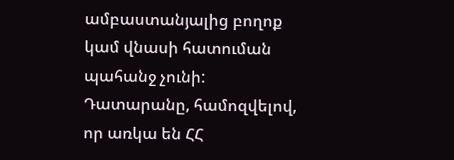ամբաստանյալից բողոք կամ վնասի հատուման պահանջ չունի:
Դատարանը, համոզվելով, որ առկա են ՀՀ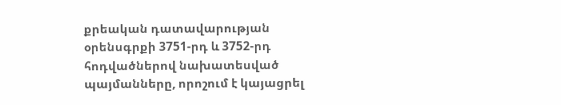քրեական դատավարության օրենսգրքի 3751-րդ և 3752-րդ հոդվածներով նախատեսված պայմանները, որոշում է կայացրել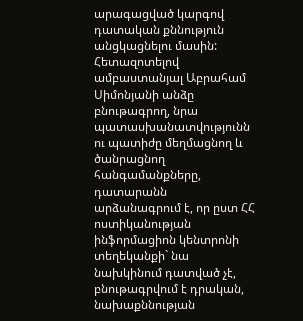արագացված կարգով դատական քննություն անցկացնելու մասին:
Հետազոտելով ամբաստանյալ Աբրահամ Սիմոնյանի անձը բնութագրող, նրա պատասխանատվությունն ու պատիժը մեղմացնող և ծանրացնող հանգամանքները, դատարանն արձանագրում է, որ ըստ ՀՀ ոստիկանության ինֆորմացիոն կենտրոնի տեղեկանքի` նա նախկինում դատված չէ, բնութագրվում է դրական, նախաքննության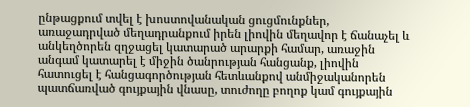ընթացքում տվել է խոստովանական ցուցմունքներ, առաջադրված մեղադրանքում իրեն լիովին մեղավոր է ճանաչել և անկեղծորեն զղջացել կատարած արարքի համար, առաջին անգամ կատարել է միջին ծանրության հանցանք, լիովին հատուցել է հանցագործության հետևանքով անմիջականորեն պատճառված գույքային վնասը, տուժողը բողոք կամ գույքային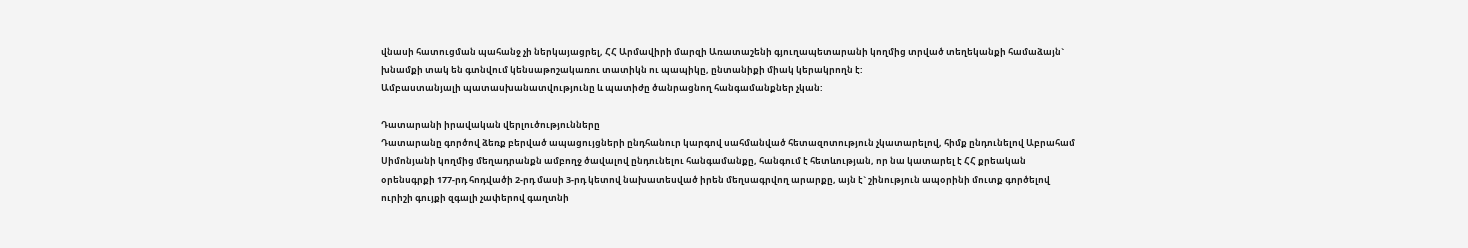վնասի հատուցման պահանջ չի ներկայացրել, ՀՀ Արմավիրի մարզի Առատաշենի գյուղապետարանի կողմից տրված տեղեկանքի համաձայն` խնամքի տակ են գտնվում կենսաթոշակառու տատիկն ու պապիկը, ընտանիքի միակ կերակրողն է:
Ամբաստանյալի պատասխանատվությունը և պատիժը ծանրացնող հանգամանքներ չկան:

Դատարանի իրավական վերլուծությունները
Դատարանը գործով ձեռք բերված ապացույցների ընդհանուր կարգով սահմանված հետազոտություն չկատարելով, հիմք ընդունելով Աբրահամ Սիմոնյանի կողմից մեղադրանքն ամբողջ ծավալով ընդունելու հանգամանքը, հանգում է հետևության, որ նա կատարել է ՀՀ քրեական օրենսգրքի 177-րդ հոդվածի 2-րդ մասի 3-րդ կետով նախատեսված իրեն մեղսագրվող արարքը, այն է` շինություն ապօրինի մուտք գործելով ուրիշի գույքի զգալի չափերով գաղտնի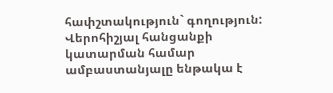հափշտակություն` գողություն:
Վերոհիշյալ հանցանքի կատարման համար ամբաստանյալը ենթակա է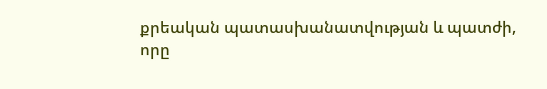քրեական պատասխանատվության և պատժի, որը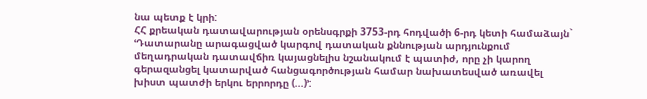նա պետք է կրի:
ՀՀ քրեական դատավարության օրենսգրքի 3753-րդ հոդվածի 6-րդ կետի համաձայն` ՙԴատարանը արագացված կարգով դատական քննության արդյունքում մեղադրական դատավճիռ կայացնելիս նշանակում է պատիժ, որը չի կարող գերազանցել կատարված հանցագործության համար նախատեսված առավել խիստ պատժի երկու երրորդը (...)՚: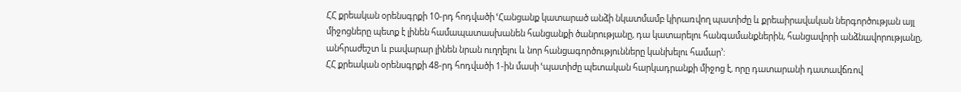ՀՀ քրեական օրենսգրքի 10-րդ հոդվածի ՙՀանցանք կատարած անձի նկատմամբ կիրառվող պատիժը և քրեաիրավական ներգործության այլ միջոցները պետք է լինեն համապատասխանեն հանցանքի ծանրությանը, դա կատարելու հանգամանքներին, հանցավորի անձնավորությանը, անհրաժեշտ և բավարար լինեն նրան ուղղելու և նոր հանցագործությունները կանխելու համար՚:
ՀՀ քրեական օրենսգրքի 48-րդ հոդվածի 1-ին մասի ՙպատիժը պետական հարկադրանքի միջոց է, որը դատարանի դատավճռով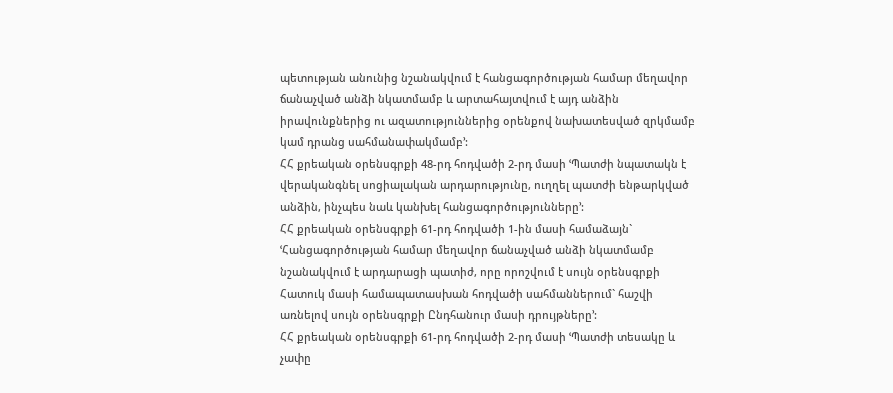պետության անունից նշանակվում է հանցագործության համար մեղավոր ճանաչված անձի նկատմամբ և արտահայտվում է այդ անձին իրավունքներից ու ազատություններից օրենքով նախատեսված զրկմամբ կամ դրանց սահմանափակմամբ՚:
ՀՀ քրեական օրենսգրքի 48-րդ հոդվածի 2-րդ մասի ՙՊատժի նպատակն է վերականգնել սոցիալական արդարությունը, ուղղել պատժի ենթարկված անձին, ինչպես նաև կանխել հանցագործությունները՚:
ՀՀ քրեական օրենսգրքի 61-րդ հոդվածի 1-ին մասի համաձայն` ՙՀանցագործության համար մեղավոր ճանաչված անձի նկատմամբ նշանակվում է արդարացի պատիժ, որը որոշվում է սույն օրենսգրքի Հատուկ մասի համապատասխան հոդվածի սահմաններում` հաշվի առնելով սույն օրենսգրքի Ընդհանուր մասի դրույթները՚:
ՀՀ քրեական օրենսգրքի 61-րդ հոդվածի 2-րդ մասի ՙՊատժի տեսակը և չափը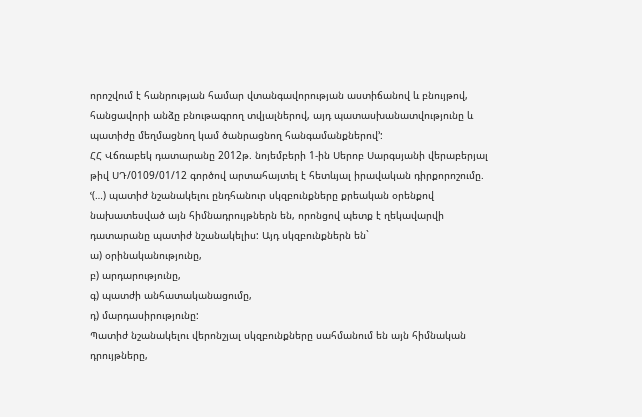որոշվում է հանրության համար վտանգավորության աստիճանով և բնույթով, հանցավորի անձը բնութագրող տվյալներով, այդ պատասխանատվությունը և պատիժը մեղմացնող կամ ծանրացնող հանգամանքներով՚:
ՀՀ Վճռաբեկ դատարանը 2012թ. նոյեմբերի 1-ին Սերոբ Սարգսյանի վերաբերյալ թիվ ՍԴ/0109/01/12 գործով արտահայտել է հետևյալ իրավական դիրքորոշումը. ՙ(…) պատիժ նշանակելու ընդհանուր սկզբունքները քրեական օրենքով նախատեսված այն հիմնադրույթներն են, որոնցով պետք է ղեկավարվի դատարանը պատիժ նշանակելիս: Այդ սկզբունքներն են`
ա) օրինականությունը,
բ) արդարությունը,
գ) պատժի անհատականացումը,
դ) մարդասիրությունը:
Պատիժ նշանակելու վերոնշյալ սկզբունքները սահմանում են այն հիմնական դրույթները,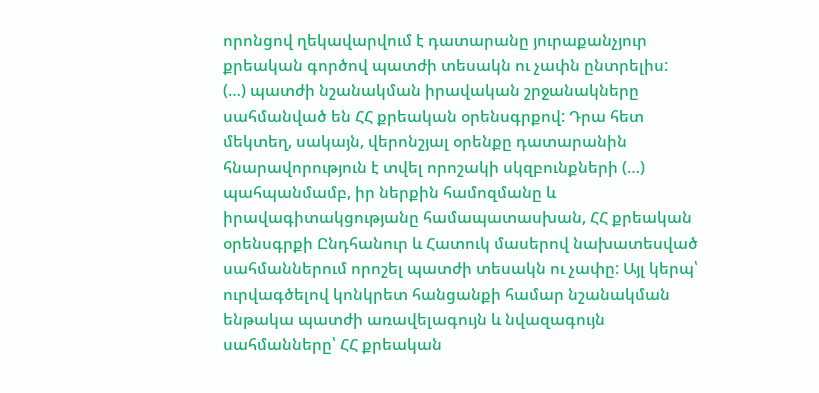որոնցով ղեկավարվում է դատարանը յուրաքանչյուր քրեական գործով պատժի տեսակն ու չափն ընտրելիս:
(…) պատժի նշանակման իրավական շրջանակները սահմանված են ՀՀ քրեական օրենսգրքով: Դրա հետ մեկտեղ, սակայն, վերոնշյալ օրենքը դատարանին հնարավորություն է տվել որոշակի սկզբունքների (…) պահպանմամբ, իր ներքին համոզմանը և իրավագիտակցությանը համապատասխան, ՀՀ քրեական օրենսգրքի Ընդհանուր և Հատուկ մասերով նախատեսված սահմաններում որոշել պատժի տեսակն ու չափը: Այլ կերպ՝ ուրվագծելով կոնկրետ հանցանքի համար նշանակման ենթակա պատժի առավելագույն և նվազագույն սահմանները՝ ՀՀ քրեական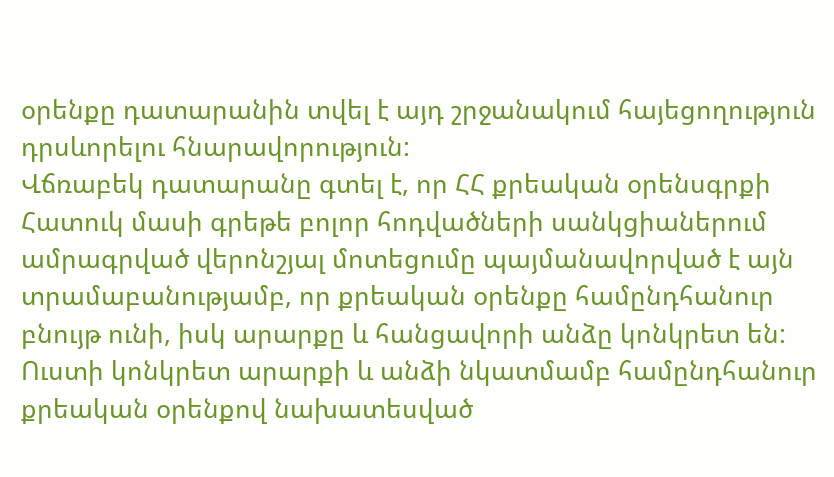օրենքը դատարանին տվել է այդ շրջանակում հայեցողություն դրսևորելու հնարավորություն:
Վճռաբեկ դատարանը գտել է, որ ՀՀ քրեական օրենսգրքի Հատուկ մասի գրեթե բոլոր հոդվածների սանկցիաներում ամրագրված վերոնշյալ մոտեցումը պայմանավորված է այն տրամաբանությամբ, որ քրեական օրենքը համընդհանուր բնույթ ունի, իսկ արարքը և հանցավորի անձը կոնկրետ են: Ուստի կոնկրետ արարքի և անձի նկատմամբ համընդհանուր քրեական օրենքով նախատեսված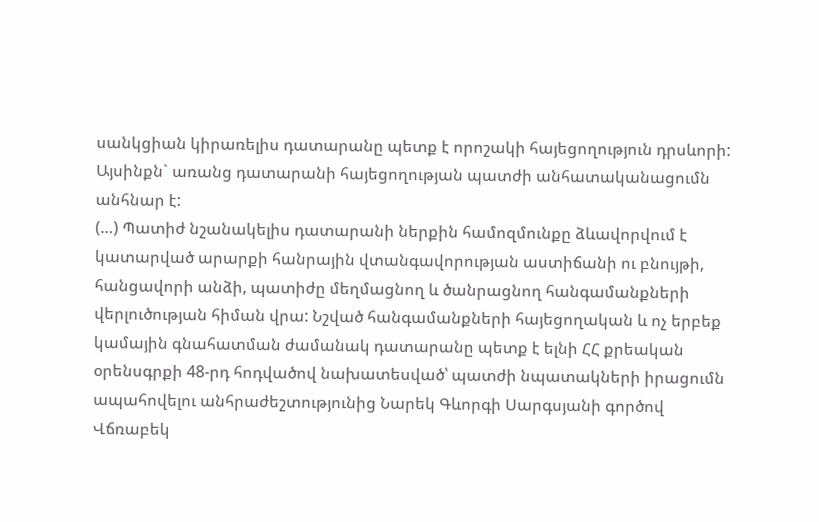սանկցիան կիրառելիս դատարանը պետք է որոշակի հայեցողություն դրսևորի:
Այսինքն` առանց դատարանի հայեցողության պատժի անհատականացումն անհնար է:
(…) Պատիժ նշանակելիս դատարանի ներքին համոզմունքը ձևավորվում է կատարված արարքի հանրային վտանգավորության աստիճանի ու բնույթի, հանցավորի անձի, պատիժը մեղմացնող և ծանրացնող հանգամանքների վերլուծության հիման վրա: Նշված հանգամանքների հայեցողական և ոչ երբեք կամային գնահատման ժամանակ դատարանը պետք է ելնի ՀՀ քրեական օրենսգրքի 48-րդ հոդվածով նախատեսված՝ պատժի նպատակների իրացումն ապահովելու անհրաժեշտությունից Նարեկ Գևորգի Սարգսյանի գործով Վճռաբեկ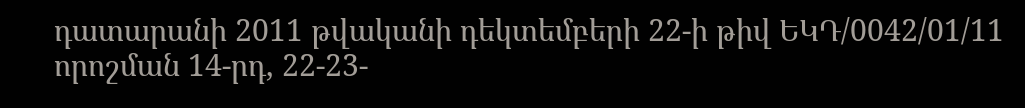դատարանի 2011 թվականի դեկտեմբերի 22-ի թիվ ԵԿԴ/0042/01/11 որոշման 14-րդ, 22-23-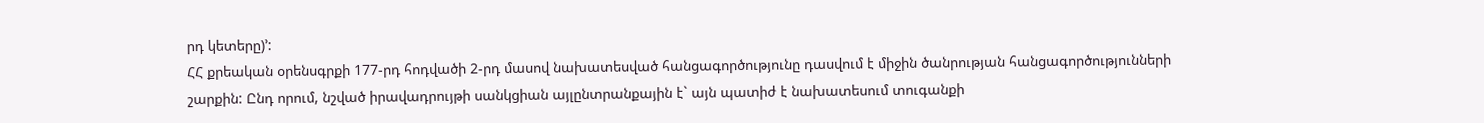րդ կետերը)՚:
ՀՀ քրեական օրենսգրքի 177-րդ հոդվածի 2-րդ մասով նախատեսված հանցագործությունը դասվում է միջին ծանրության հանցագործությունների շարքին: Ընդ որում, նշված իրավադրույթի սանկցիան այլընտրանքային է` այն պատիժ է նախատեսում տուգանքի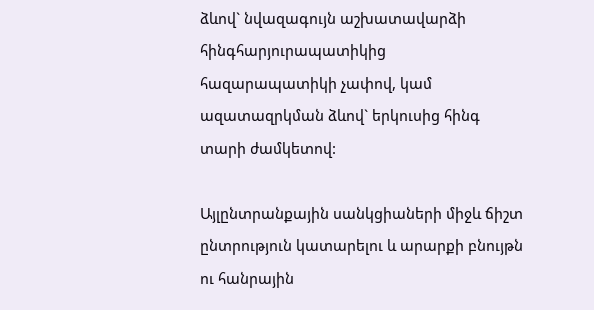ձևով` նվազագույն աշխատավարձի հինգհարյուրապատիկից հազարապատիկի չափով, կամ ազատազրկման ձևով` երկուսից հինգ տարի ժամկետով:

Այլընտրանքային սանկցիաների միջև ճիշտ ընտրություն կատարելու և արարքի բնույթն ու հանրային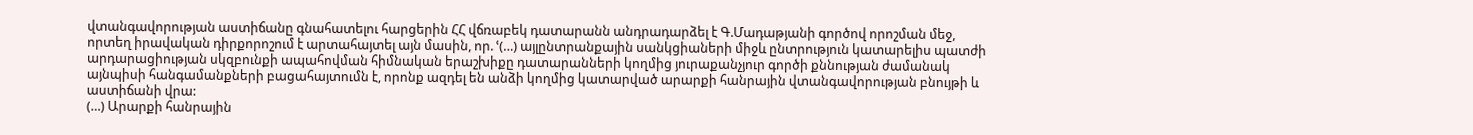վտանգավորության աստիճանը գնահատելու հարցերին ՀՀ վճռաբեկ դատարանն անդրադարձել է Գ.Մադաթյանի գործով որոշման մեջ, որտեղ իրավական դիրքորոշում է արտահայտել այն մասին, որ. ՙ(…) այլընտրանքային սանկցիաների միջև ընտրություն կատարելիս պատժի արդարացիության սկզբունքի ապահովման հիմնական երաշխիքը դատարանների կողմից յուրաքանչյուր գործի քննության ժամանակ այնպիսի հանգամանքների բացահայտումն է, որոնք ազդել են անձի կողմից կատարված արարքի հանրային վտանգավորության բնույթի և աստիճանի վրա:
(…) Արարքի հանրային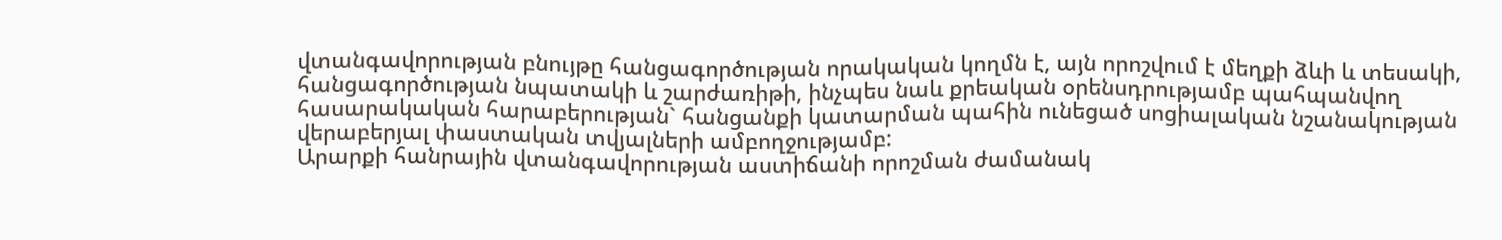վտանգավորության բնույթը հանցագործության որակական կողմն է, այն որոշվում է մեղքի ձևի և տեսակի, հանցագործության նպատակի և շարժառիթի, ինչպես նաև քրեական օրենսդրությամբ պահպանվող հասարակական հարաբերության` հանցանքի կատարման պահին ունեցած սոցիալական նշանակության վերաբերյալ փաստական տվյալների ամբողջությամբ:
Արարքի հանրային վտանգավորության աստիճանի որոշման ժամանակ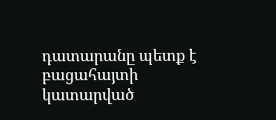դատարանը պետք է բացահայտի կատարված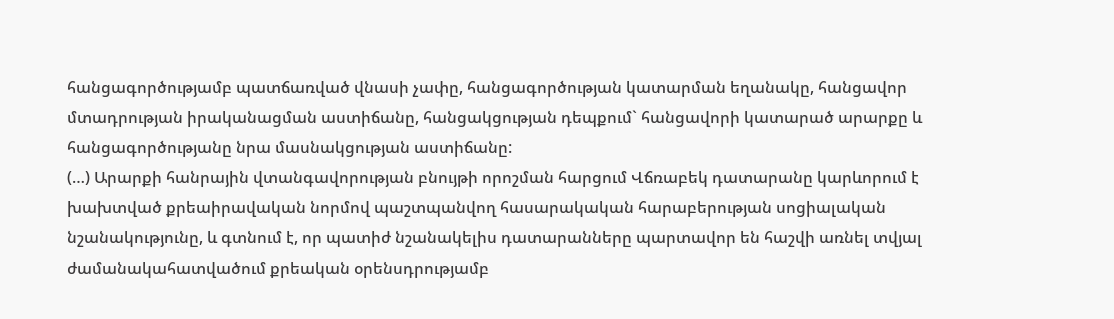հանցագործությամբ պատճառված վնասի չափը, հանցագործության կատարման եղանակը, հանցավոր մտադրության իրականացման աստիճանը, հանցակցության դեպքում` հանցավորի կատարած արարքը և հանցագործությանը նրա մասնակցության աստիճանը:
(…) Արարքի հանրային վտանգավորության բնույթի որոշման հարցում Վճռաբեկ դատարանը կարևորում է խախտված քրեաիրավական նորմով պաշտպանվող հասարակական հարաբերության սոցիալական նշանակությունը, և գտնում է, որ պատիժ նշանակելիս դատարանները պարտավոր են հաշվի առնել տվյալ ժամանակահատվածում քրեական օրենսդրությամբ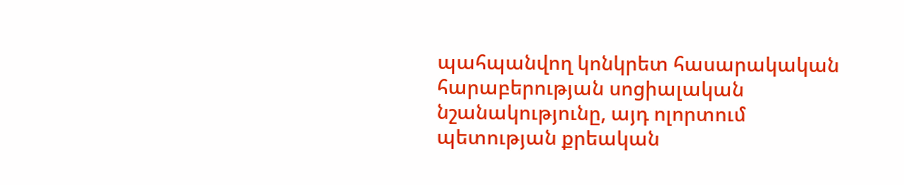պահպանվող կոնկրետ հասարակական հարաբերության սոցիալական նշանակությունը, այդ ոլորտում պետության քրեական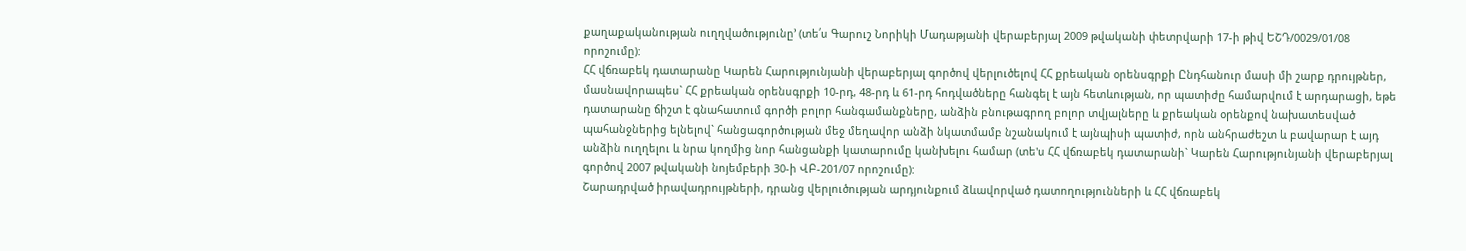քաղաքականության ուղղվածությունը՚ (տե՛ս Գարուշ Նորիկի Մադաթյանի վերաբերյալ 2009 թվականի փետրվարի 17-ի թիվ ԵՇԴ/0029/01/08 որոշումը):
ՀՀ վճռաբեկ դատարանը Կարեն Հարությունյանի վերաբերյալ գործով վերլուծելով ՀՀ քրեական օրենսգրքի Ընդհանուր մասի մի շարք դրույթներ, մասնավորապես` ՀՀ քրեական օրենսգրքի 10-րդ, 48-րդ և 61-րդ հոդվածները հանգել է այն հետևության, որ պատիժը համարվում է արդարացի, եթե դատարանը ճիշտ է գնահատում գործի բոլոր հանգամանքները, անձին բնութագրող բոլոր տվյալները և քրեական օրենքով նախատեսված պահանջներից ելնելով` հանցագործության մեջ մեղավոր անձի նկատմամբ նշանակում է այնպիսի պատիժ, որն անհրաժեշտ և բավարար է այդ անձին ուղղելու և նրա կողմից նոր հանցանքի կատարումը կանխելու համար (տե'ս ՀՀ վճռաբեկ դատարանի` Կարեն Հարությունյանի վերաբերյալ գործով 2007 թվականի նոյեմբերի 30-ի ՎԲ-201/07 որոշումը):
Շարադրված իրավադրույթների, դրանց վերլուծության արդյունքում ձևավորված դատողությունների և ՀՀ վճռաբեկ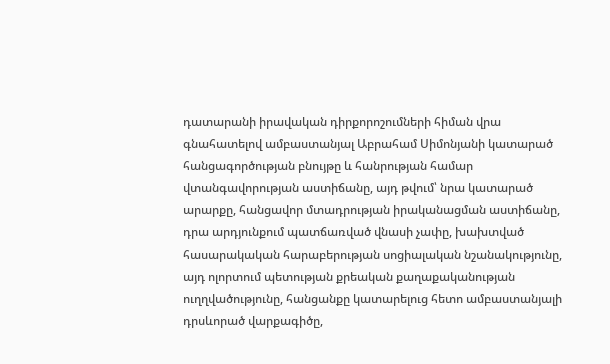դատարանի իրավական դիրքորոշումների հիման վրա գնահատելով ամբաստանյալ Աբրահամ Սիմոնյանի կատարած հանցագործության բնույթը և հանրության համար վտանգավորության աստիճանը, այդ թվում՝ նրա կատարած արարքը, հանցավոր մտադրության իրականացման աստիճանը, դրա արդյունքում պատճառված վնասի չափը, խախտված հասարակական հարաբերության սոցիալական նշանակությունը, այդ ոլորտում պետության քրեական քաղաքականության ուղղվածությունը, հանցանքը կատարելուց հետո ամբաստանյալի դրսևորած վարքագիծը,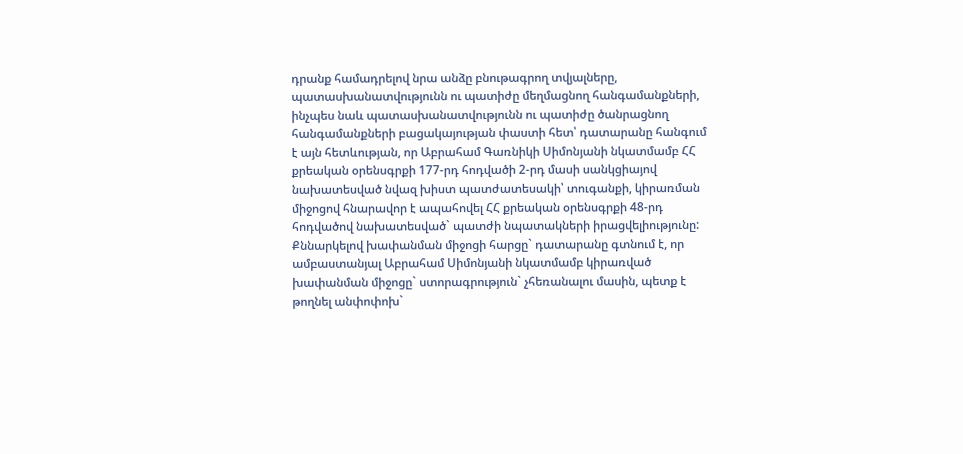դրանք համադրելով նրա անձը բնութագրող տվյալները, պատասխանատվությունն ու պատիժը մեղմացնող հանգամանքների, ինչպես նաև պատասխանատվությունն ու պատիժը ծանրացնող հանգամանքների բացակայության փաստի հետ՝ դատարանը հանգում է այն հետևության, որ Աբրահամ Գառնիկի Սիմոնյանի նկատմամբ ՀՀ քրեական օրենսգրքի 177-րդ հոդվածի 2-րդ մասի սանկցիայով նախատեսված նվազ խիստ պատժատեսակի՝ տուգանքի, կիրառման միջոցով հնարավոր է ապահովել ՀՀ քրեական օրենսգրքի 48-րդ հոդվածով նախատեսված` պատժի նպատակների իրացվելիությունը:
Քննարկելով խափանման միջոցի հարցը` դատարանը գտնում է, որ ամբաստանյալ Աբրահամ Սիմոնյանի նկատմամբ կիրառված խափանման միջոցը` ստորագրություն` չհեռանալու մասին, պետք է թողնել անփոփոխ`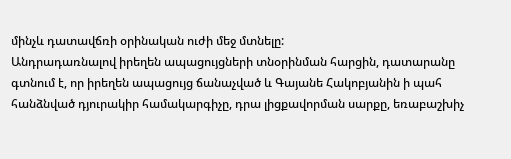մինչև դատավճռի օրինական ուժի մեջ մտնելը:
Անդրադառնալով իրեղեն ապացույցների տնօրինման հարցին, դատարանը գտնում է, որ իրեղեն ապացույց ճանաչված և Գայանե Հակոբյանին ի պահ հանձնված դյուրակիր համակարգիչը, դրա լիցքավորման սարքը, եռաբաշխիչ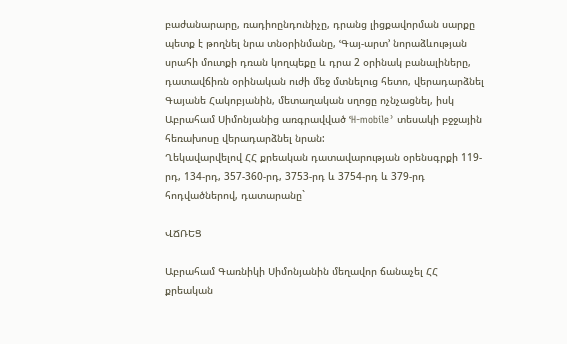բաժանարարը, ռադիոընդունիչը, դրանց լիցքավորման սարքը պետք է թողնել նրա տնօրինմանը, ՙԳայ-արտ՚ նորաձևության սրահի մուտքի դռան կողպեքը և դրա 2 օրինակ բանալիները, դատավճիռն օրինական ուժի մեջ մտնելուց հետո, վերադարձնել Գայանե Հակոբյանին, մետաղական սղոցը ոչնչացնել, իսկ Աբրահամ Սիմոնյանից առգրավված ՙH-mobile՚ տեսակի բջջային հեռախոսը վերադարձնել նրան:
Ղեկավարվելով ՀՀ քրեական դատավարության օրենսգրքի 119-րդ, 134-րդ, 357-360-րդ, 3753-րդ և 3754-րդ և 379-րդ հոդվածներով, դատարանը`

ՎՃՌԵՑ

Աբրահամ Գառնիկի Սիմոնյանին մեղավոր ճանաչել ՀՀ քրեական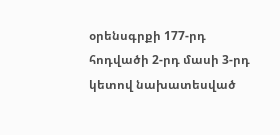օրենսգրքի 177-րդ հոդվածի 2-րդ մասի 3-րդ կետով նախատեսված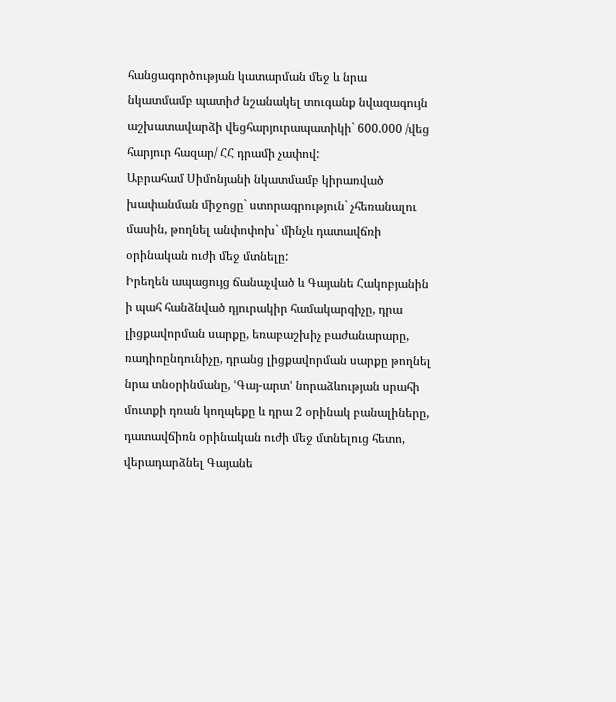հանցագործության կատարման մեջ և նրա նկատմամբ պատիժ նշանակել տուգանք նվազագույն աշխատավարձի վեցհարյուրապատիկի` 600.000 /վեց հարյուր հազար/ ՀՀ դրամի չափով:
Աբրահամ Սիմոնյանի նկատմամբ կիրառված խափանման միջոցը` ստորագրություն` չհեռանալու մասին, թողնել անփոփոխ` մինչև դատավճռի օրինական ուժի մեջ մտնելը:
Իրեղեն ապացույց ճանաչված և Գայանե Հակոբյանին ի պահ հանձնված դյուրակիր համակարգիչը, դրա լիցքավորման սարքը, եռաբաշխիչ բաժանարարը, ռադիոընդունիչը, դրանց լիցքավորման սարքը թողնել նրա տնօրինմանը, ՙԳայ-արտ՚ նորաձևության սրահի մուտքի դռան կողպեքը և դրա 2 օրինակ բանալիները, դատավճիռն օրինական ուժի մեջ մտնելուց հետո, վերադարձնել Գայանե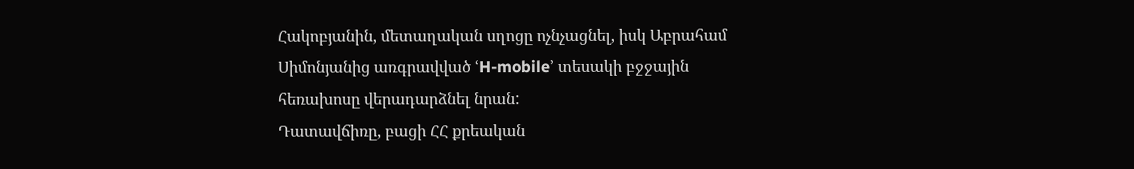Հակոբյանին, մետաղական սղոցը ոչնչացնել, իսկ Աբրահամ Սիմոնյանից առգրավված ՙH-mobile՚ տեսակի բջջային հեռախոսը վերադարձնել նրան:
Դատավճիռը, բացի ՀՀ քրեական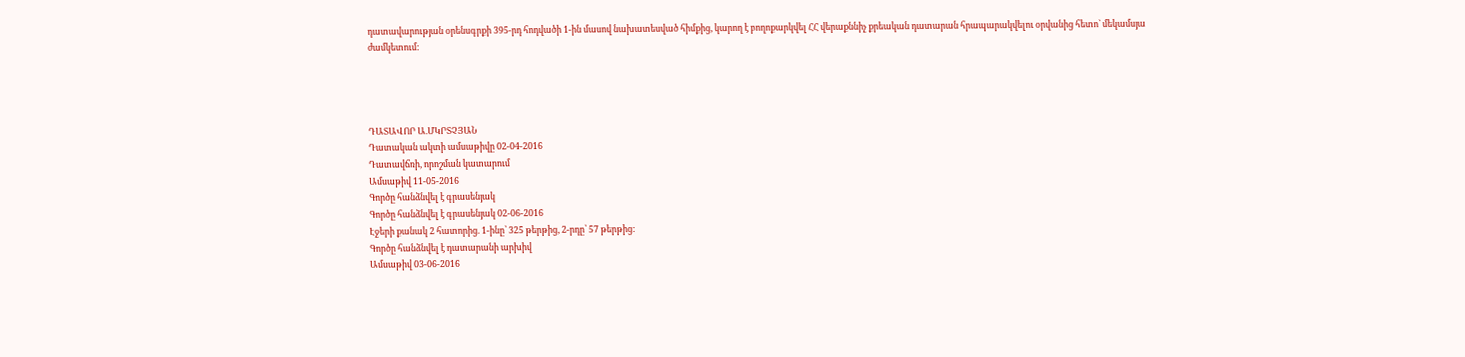դատավարության օրենսգրքի 395-րդ հոդվածի 1-ին մասով նախատեսված հիմքից, կարող է բողոքարկվել ՀՀ վերաքննիչ քրեական դատարան հրապարակվելու օրվանից հետո` մեկամսյա ժամկետում:




ԴԱՏԱՎՈՐ Ա.ՄԿՐՏՉՅԱՆ
Դատական ակտի ամսաթիվը 02-04-2016
Դատավճռի, որոշման կատարում
Ամսաթիվ 11-05-2016
Գործը հանձնվել է գրասենյակ
Գործը հանձնվել է գրասենյակ 02-06-2016
Էջերի քանակ 2 հատորից. 1-ինը՝ 325 թերթից, 2-րդը՝ 57 թերթից:
Գործը հանձնվել է դատարանի արխիվ
Ամսաթիվ 03-06-2016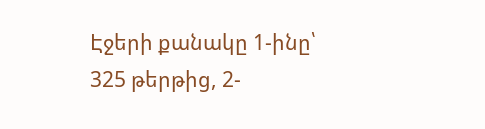Էջերի քանակը 1-ինը՝ 325 թերթից, 2-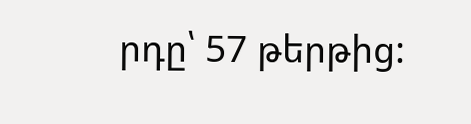րդը՝ 57 թերթից: